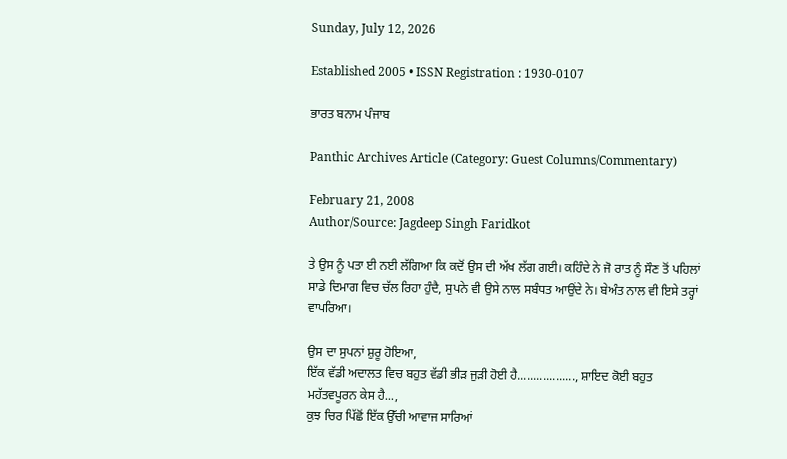Sunday, July 12, 2026

Established 2005 • ISSN Registration : 1930-0107

ਭਾਰਤ ਬਨਾਮ ਪੰਜਾਬ

Panthic Archives Article (Category: Guest Columns/Commentary)

February 21, 2008
Author/Source: Jagdeep Singh Faridkot

ਤੇ ਉਸ ਨੂੰ ਪਤਾ ਈ ਨਈ ਲੱਗਿਆ ਕਿ ਕਦੋਂ ਉਸ ਦੀ ਅੱਖ ਲੱਗ ਗਈ। ਕਹਿੰਦੇ ਨੇ ਜੋ ਰਾਤ ਨੂੰ ਸੌਣ ਤੋਂ ਪਹਿਲਾਂ ਸਾਡੇ ਦਿਮਾਗ ਵਿਚ ਚੱਲ ਰਿਹਾ ਹੁੰਦੈ, ਸੁਪਨੇ ਵੀ ਉਸੇ ਨਾਲ ਸਬੰਧਤ ਆਉਂਦੇ ਨੇ। ਬੇਅੰਤ ਨਾਲ ਵੀ ਇਸੇ ਤਰ੍ਹਾਂ ਵਾਪਰਿਆ।

ਉਸ ਦਾ ਸੁਪਨਾਂ ਸ਼ੁਰੂ ਹੋਇਆ,
ਇੱਕ ਵੱਡੀ ਅਦਾਲਤ ਵਿਚ ਬਹੁਤ ਵੱਡੀ ਭੀੜ ਜੁੜੀ ਹੋਈ ਹੈ.................., ਸ਼ਾਇਦ ਕੋਈ ਬਹੁਤ ਮਹੱਤਵਪੂਰਨ ਕੇਸ ਹੈ...,
ਕੁਝ ਚਿਰ ਪਿੱਛੋਂ ਇੱਕ ਉੱਚੀ ਆਵਾਜ ਸਾਰਿਆਂ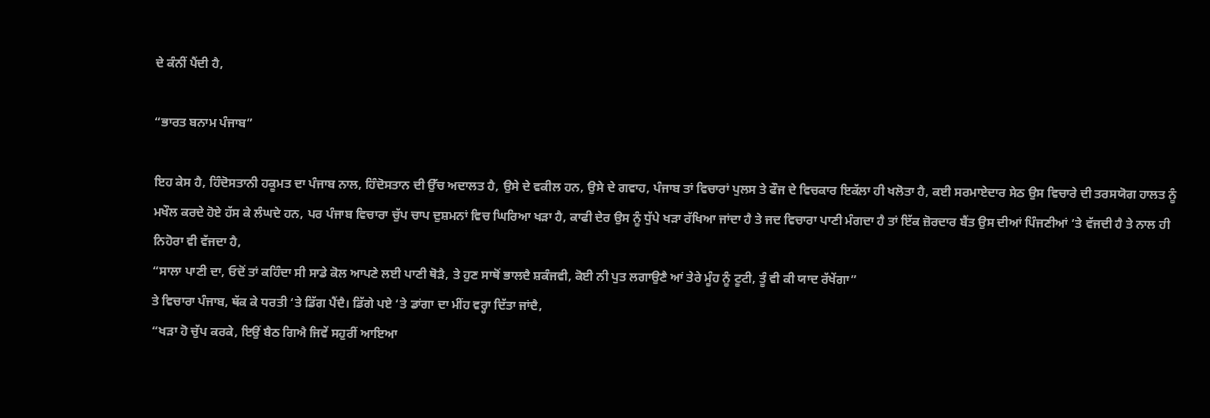ਦੇ ਕੰਨੀਂ ਪੈਂਦੀ ਹੈ,

“ਭਾਰਤ ਬਨਾਮ ਪੰਜਾਬ”

ਇਹ ਕੇਸ ਹੈ, ਹਿੰਦੋਸਤਾਨੀ ਹਕੂਮਤ ਦਾ ਪੰਜਾਬ ਨਾਲ, ਹਿੰਦੋਸਤਾਨ ਦੀ ਉੱਚ ਅਦਾਲਤ ਹੈ, ਉਸੇ ਦੇ ਵਕੀਲ ਹਨ, ਉਸੇ ਦੇ ਗਵਾਹ, ਪੰਜਾਬ ਤਾਂ ਵਿਚਾਰਾਂ ਪੁਲਸ ਤੇ ਫੌਜ ਦੇ ਵਿਚਕਾਰ ਇਕੱਲਾ ਹੀ ਖਲੋਤਾ ਹੈ, ਕਈ ਸਰਮਾਏਦਾਰ ਸੇਠ ਉਸ ਵਿਚਾਰੇ ਦੀ ਤਰਸਯੋਗ ਹਾਲਤ ਨੂੰ ਮਖੌਲ ਕਰਦੇ ਹੋਏ ਹੱਸ ਕੇ ਲੰਘਦੇ ਹਨ, ਪਰ ਪੰਜਾਬ ਵਿਚਾਰਾ ਚੁੱਪ ਚਾਪ ਦੁਸ਼ਮਨਾਂ ਵਿਚ ਘਿਰਿਆ ਖੜਾ ਹੈ, ਕਾਫੀ ਦੇਰ ਉਸ ਨੂੰ ਧੁੱਪੇ ਖੜਾ ਰੱਖਿਆ ਜਾਂਦਾ ਹੈ ਤੇ ਜਦ ਵਿਚਾਰਾ ਪਾਣੀ ਮੰਗਦਾ ਹੈ ਤਾਂ ਇੱਕ ਜ਼ੋਰਦਾਰ ਬੈਂਤ ਉਸ ਦੀਆਂ ਪਿੰਜਣੀਆਂ ‘ਤੇ ਵੱਜਦੀ ਹੈ ਤੇ ਨਾਲ ਹੀ ਨਿਹੋਰਾ ਵੀ ਵੱਜਦਾ ਹੈ,
“ਸਾਲਾ ਪਾਣੀ ਦਾ, ਓਦੋਂ ਤਾਂ ਕਹਿੰਦਾ ਸੀ ਸਾਡੇ ਕੋਲ ਆਪਣੇ ਲਈ ਪਾਣੀ ਥੋੜੈ, ਤੇ ਹੁਣ ਸਾਥੋਂ ਭਾਲਦੈ ਸ਼ਕੰਜਵੀ, ਕੋਈ ਨੀ ਪੁਤ ਲਗਾਉਣੈ ਆਂ ਤੇਰੇ ਮੂੰਹ ਨੂੰ ਟੂਟੀ, ਤੂੰ ਵੀ ਕੀ ਯਾਦ ਰੱਖੇਂਗਾ”
ਤੇ ਵਿਚਾਰਾ ਪੰਜਾਬ, ਥੱਕ ਕੇ ਧਰਤੀ ‘ਤੇ ਡਿੱਗ ਪੈਂਦੈ। ਡਿੱਗੇ ਪਏ ‘ਤੇ ਡਾਂਗਾ ਦਾ ਮੀਂਹ ਵਰ੍ਹਾ ਦਿੱਤਾ ਜਾਂਦੈ,
“ਖੜਾ ਹੋ ਚੁੱਪ ਕਰਕੇ, ਇਉਂ ਬੈਠ ਗਿਐ ਜਿਵੇਂ ਸਹੁਰੀਂ ਆਇਆ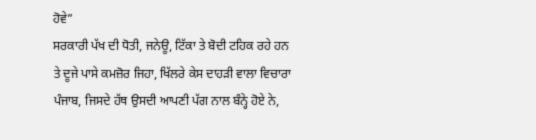ਹੋਵੇ”
ਸਰਕਾਰੀ ਪੱਖ ਦੀ ਧੋਤੀ, ਜਨੇਊ, ਟਿੱਕਾ ਤੇ ਬੋਦੀ ਟਹਿਕ ਰਹੇ ਹਨ ਤੇ ਦੂਜੇ ਪਾਸੇ ਕਮਜ਼ੋਰ ਜਿਹਾ, ਖਿੱਲਰੇ ਕੇਸ ਦਾਹੜੀ ਵਾਲਾ ਵਿਚਾਰਾ ਪੰਜਾਬ, ਜਿਸਦੇ ਹੱਥ ਉਸਦੀ ਆਪਣੀ ਪੱਗ ਨਾਲ ਬੰਨ੍ਹੇ ਹੋਏ ਨੇ,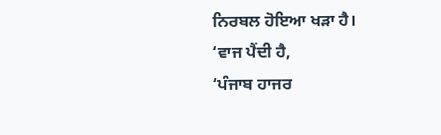ਨਿਰਬਲ ਹੋਇਆ ਖੜਾ ਹੈ।
‘ਵਾਜ ਪੈਂਦੀ ਹੈ,
‘ਪੰਜਾਬ ਹਾਜਰ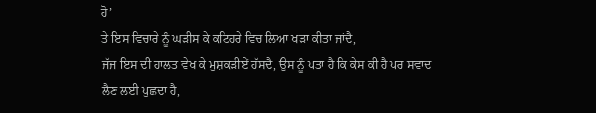ਹੋ’
ਤੇ ਇਸ ਵਿਚਾਰੇ ਨੂੰ ਘੜੀਸ ਕੇ ਕਟਿਹਰੇ ਵਿਚ ਲਿਆ ਖੜਾ ਕੀਤਾ ਜਾਂਦੈ,
ਜੱਜ ਇਸ ਦੀ ਹਾਲਤ ਵੇਖ ਕੇ ਮੁਸ਼ਕੜੀਏਂ ਹੱਸਦੈ, ਉਸ ਨੂੰ ਪਤਾ ਹੈ ਕਿ ਕੇਸ ਕੀ ਹੈ ਪਰ ਸਵਾਦ ਲੈਣ ਲਈ ਪੁਛਦਾ ਹੈ,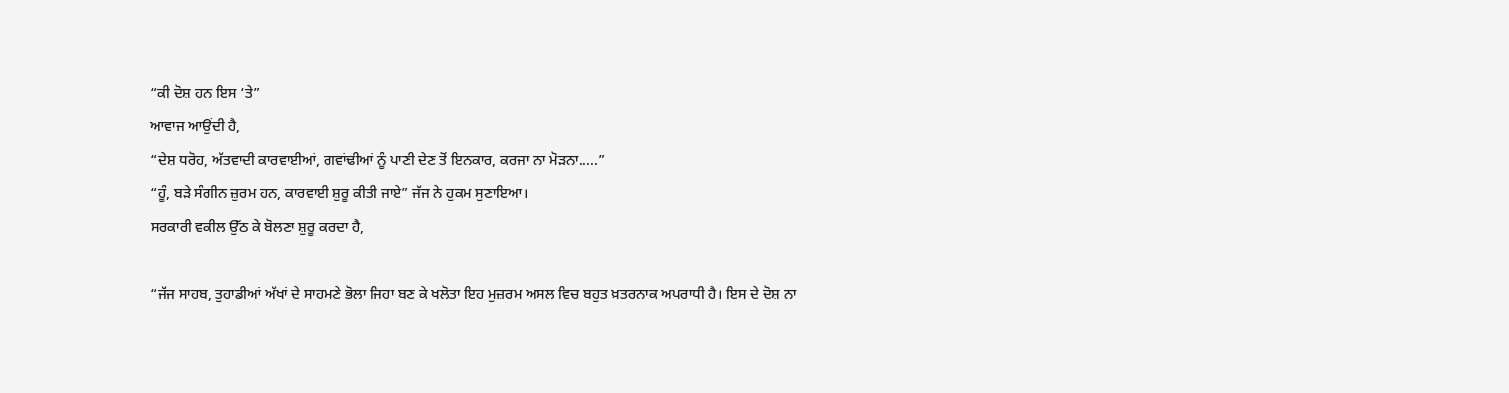“ਕੀ ਦੋਸ਼ ਹਨ ਇਸ ‘ਤੇ”
ਆਵਾਜ ਆਉਂਦੀ ਹੈ,
“ਦੇਸ਼ ਧਰੋਹ, ਅੱਤਵਾਦੀ ਕਾਰਵਾਈਆਂ, ਗਵਾਂਢੀਆਂ ਨੂੰ ਪਾਣੀ ਦੇਣ ਤੋਂ ਇਨਕਾਰ, ਕਰਜਾ ਨਾ ਮੋੜਨਾ.....”
“ਹੂੰ, ਬੜੇ ਸੰਗੀਨ ਜ਼ੁਰਮ ਹਨ, ਕਾਰਵਾਈ ਸ਼ੁਰੂ ਕੀਤੀ ਜਾਏ” ਜੱਜ ਨੇ ਹੁਕਮ ਸੁਣਾਇਆ।
ਸਰਕਾਰੀ ਵਕੀਲ ਉੱਠ ਕੇ ਬੋਲਣਾ ਸ਼ੁਰੂ ਕਰਦਾ ਹੈ,

“ਜੱਜ ਸਾਹਬ, ਤੁਹਾਡੀਆਂ ਅੱਖਾਂ ਦੇ ਸਾਹਮਣੇ ਭੋਲਾ ਜਿਹਾ ਬਣ ਕੇ ਖਲੋਤਾ ਇਹ ਮੁਜ਼ਰਮ ਅਸਲ ਵਿਚ ਬਹੁਤ ਖ਼ਤਰਨਾਕ ਅਪਰਾਧੀ ਹੈ। ਇਸ ਦੇ ਦੋਸ਼ ਨਾ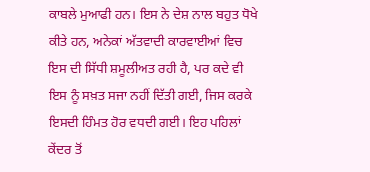ਕਾਬਲੇ ਮੁਆਫੀ ਹਨ। ਇਸ ਨੇ ਦੇਸ਼ ਨਾਲ ਬਹੁਤ ਧੋਖੇ ਕੀਤੇ ਹਨ, ਅਨੇਕਾਂ ਅੱਤਵਾਦੀ ਕਾਰਵਾਈਆਂ ਵਿਚ ਇਸ ਦੀ ਸਿੱਧੀ ਸ਼ਮੂਲੀਅਤ ਰਹੀ ਹੈ, ਪਰ ਕਦੇ ਵੀ ਇਸ ਨੂੰ ਸਖ਼ਤ ਸਜਾ ਨਹੀਂ ਦਿੱਤੀ ਗਈ, ਜਿਸ ਕਰਕੇ ਇਸਦੀ ਹਿੰਮਤ ਹੋਰ ਵਧਦੀ ਗਈ। ਇਹ ਪਹਿਲਾਂ ਕੇਂਦਰ ਤੋਂ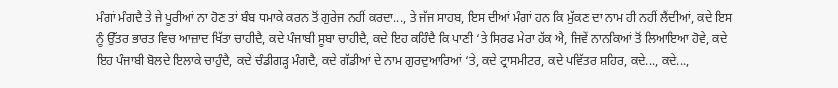ਮੰਗਾਂ ਮੰਗਦੈ ਤੇ ਜੇ ਪੂਰੀਆਂ ਨਾ ਹੋਣ ਤਾਂ ਬੰਬ ਧਮਾਕੇ ਕਰਨ ਤੋਂ ਗੁਰੇਜ ਨਹੀਂ ਕਰਦਾ..., ਤੇ ਜੱਜ ਸਾਹਬ, ਇਸ ਦੀਆਂ ਮੰਗਾਂ ਹਨ ਕਿ ਮੁੱਕਣ ਦਾ ਨਾਮ ਹੀ ਨਹੀਂ ਲੈਂਦੀਆਂ, ਕਦੇ ਇਸ ਨੂੰ ਉੱਤਰ ਭਾਰਤ ਵਿਚ ਆਜ਼ਾਦ ਖਿੱਤਾ ਚਾਹੀਦੈ, ਕਦੇ ਪੰਜਾਬੀ ਸੂਬਾ ਚਾਹੀਦੈ, ਕਦੇ ਇਹ ਕਹਿੰਦੈ ਕਿ ਪਾਣੀ ‘ਤੇ ਸਿਰਫ ਮੇਰਾ ਹੱਕ ਐ, ਜਿਵੇਂ ਨਾਨਕਿਆਂ ਤੋਂ ਲਿਆਇਆ ਹੋਵੇ, ਕਦੇ ਇਹ ਪੰਜਾਬੀ ਬੋਲਦੇ ਇਲਾਕੇ ਚਾਹੁੰਦੈ, ਕਦੇ ਚੰਡੀਗੜ੍ਹ ਮੰਗਦੈ, ਕਦੇ ਗੱਡੀਆਂ ਦੇ ਨਾਮ ਗੁਰਦੁਆਰਿਆਂ ‘ਤੇ, ਕਦੇ ਟ੍ਰਾਸਮੀਟਰ, ਕਦੇ ਪਵਿੱਤਰ ਸ਼ਹਿਰ, ਕਦੇ..., ਕਦੇ...,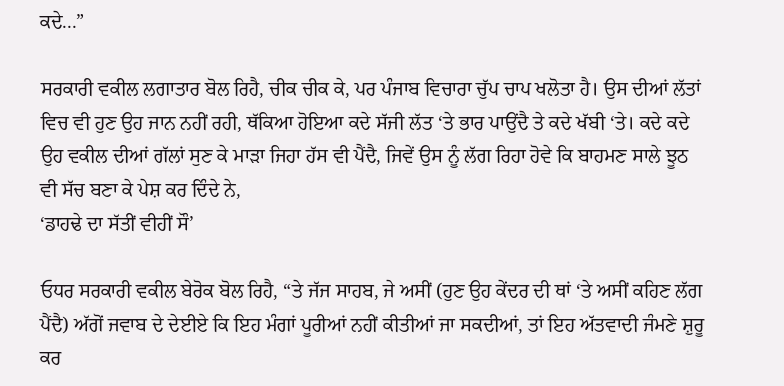ਕਦੇ...”

ਸਰਕਾਰੀ ਵਕੀਲ ਲਗਾਤਾਰ ਬੋਲ ਰਿਹੈ, ਚੀਕ ਚੀਕ ਕੇ, ਪਰ ਪੰਜਾਬ ਵਿਚਾਰਾ ਚੁੱਪ ਚਾਪ ਖਲੋਤਾ ਹੈ। ਉਸ ਦੀਆਂ ਲੱਤਾਂ ਵਿਚ ਵੀ ਹੁਣ ਉਹ ਜਾਨ ਨਹੀਂ ਰਹੀ, ਥੱਕਿਆ ਹੋਇਆ ਕਦੇ ਸੱਜੀ ਲੱਤ ‘ਤੇ ਭਾਰ ਪਾਉਂਦੈ ਤੇ ਕਦੇ ਖੱਬੀ ‘ਤੇ। ਕਦੇ ਕਦੇ ਉਹ ਵਕੀਲ ਦੀਆਂ ਗੱਲਾਂ ਸੁਣ ਕੇ ਮਾੜਾ ਜਿਹਾ ਹੱਸ ਵੀ ਪੈਂਦੈ, ਜਿਵੇਂ ਉਸ ਨੂੰ ਲੱਗ ਰਿਹਾ ਹੋਵੇ ਕਿ ਬਾਹਮਣ ਸਾਲੇ ਝੂਠ ਵੀ ਸੱਚ ਬਣਾ ਕੇ ਪੇਸ਼ ਕਰ ਦਿੰਦੇ ਨੇ,
‘ਡਾਹਢੇ ਦਾ ਸੱਤੀਂ ਵੀਹੀਂ ਸੌ’

ਓਧਰ ਸਰਕਾਰੀ ਵਕੀਲ ਬੇਰੋਕ ਬੋਲ ਰਿਹੈ, “ਤੇ ਜੱਜ ਸਾਹਬ, ਜੇ ਅਸੀਂ (ਹੁਣ ਉਹ ਕੇਂਦਰ ਦੀ ਥਾਂ ‘ਤੇ ਅਸੀਂ ਕਹਿਣ ਲੱਗ ਪੈਂਦੈ) ਅੱਗੋਂ ਜਵਾਬ ਦੇ ਦੇਈਏ ਕਿ ਇਹ ਮੰਗਾਂ ਪੂਰੀਆਂ ਨਹੀਂ ਕੀਤੀਆਂ ਜਾ ਸਕਦੀਆਂ, ਤਾਂ ਇਹ ਅੱਤਵਾਦੀ ਜੰਮਣੇ ਸ਼ੁਰੂ ਕਰ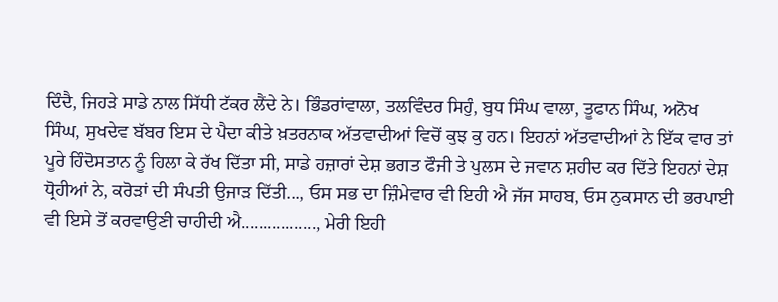ਦਿੰਦੈ, ਜਿਹੜੇ ਸਾਡੇ ਨਾਲ ਸਿੱਧੀ ਟੱਕਰ ਲੈਂਦੇ ਨੇ। ਭਿੰਡਰਾਂਵਾਲਾ, ਤਲਵਿੰਦਰ ਸਿਹੁੰ, ਬੁਧ ਸਿੰਘ ਵਾਲਾ, ਤੂਫਾਨ ਸਿੰਘ, ਅਨੋਖ ਸਿੰਘ, ਸੁਖਦੇਵ ਬੱਬਰ ਇਸ ਦੇ ਪੈਦਾ ਕੀਤੇ ਖ਼ਤਰਨਾਕ ਅੱਤਵਾਦੀਆਂ ਵਿਚੋਂ ਕੁਝ ਕੁ ਹਨ। ਇਹਨਾਂ ਅੱਤਵਾਦੀਆਂ ਨੇ ਇੱਕ ਵਾਰ ਤਾਂ ਪੂਰੇ ਹਿੰਦੋਸਤਾਨ ਨੂੰ ਹਿਲਾ ਕੇ ਰੱਖ ਦਿੱਤਾ ਸੀ, ਸਾਡੇ ਹਜ਼ਾਰਾਂ ਦੇਸ਼ ਭਗਤ ਫੌਜੀ ਤੇ ਪੁਲਸ ਦੇ ਜਵਾਨ ਸ਼ਹੀਦ ਕਰ ਦਿੱਤੇ ਇਹਨਾਂ ਦੇਸ਼ ਧ੍ਰੋਹੀਆਂ ਨੇ, ਕਰੋੜਾਂ ਦੀ ਸੰਪਤੀ ਉਜਾੜ ਦਿੱਤੀ..., ਓਸ ਸਭ ਦਾ ਜ਼ਿੰਮੇਵਾਰ ਵੀ ਇਹੀ ਐ ਜੱਜ ਸਾਹਬ, ਓਸ ਨੁਕਸਾਨ ਦੀ ਭਰਪਾਈ ਵੀ ਇਸੇ ਤੋਂ ਕਰਵਾਉਣੀ ਚਾਹੀਦੀ ਐ................., ਮੇਰੀ ਇਹੀ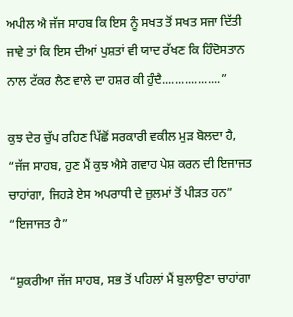ਅਪੀਲ ਐ ਜੱਜ ਸਾਹਬ ਕਿ ਇਸ ਨੂੰ ਸਖਤ ਤੋਂ ਸਖਤ ਸਜਾ ਦਿੱਤੀ ਜਾਵੇ ਤਾਂ ਕਿ ਇਸ ਦੀਆਂ ਪੁਸ਼ਤਾਂ ਵੀ ਯਾਦ ਰੱਖਣ ਕਿ ਹਿੰਦੋਸਤਾਨ ਨਾਲ ਟੱਕਰ ਲੈਣ ਵਾਲੇ ਦਾ ਹਸ਼ਰ ਕੀ ਹੁੰਦੈ..................”

ਕੁਝ ਦੇਰ ਚੁੱਪ ਰਹਿਣ ਪਿੱਛੋਂ ਸਰਕਾਰੀ ਵਕੀਲ ਮੁੜ ਬੋਲਦਾ ਹੈ, “ਜੱਜ ਸਾਹਬ, ਹੁਣ ਮੈਂ ਕੁਝ ਐਸੇ ਗਵਾਹ ਪੇਸ਼ ਕਰਨ ਦੀ ਇਜਾਜਤ ਚਾਹਾਂਗਾ, ਜਿਹੜੇ ਏਸ ਅਪਰਾਧੀ ਦੇ ਜ਼ੁਲਮਾਂ ਤੋਂ ਪੀੜਤ ਹਨ”
“ਇਜਾਜਤ ਹੈ”

“ਸ਼ੁਕਰੀਆ ਜੱਜ ਸਾਹਬ, ਸਭ ਤੋਂ ਪਹਿਲਾਂ ਮੈਂ ਬੁਲਾਉਣਾ ਚਾਹਾਂਗਾ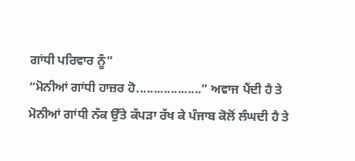ਗਾਂਧੀ ਪਰਿਵਾਰ ਨੂੰ”
“ਮੋਨੀਆਂ ਗਾਂਧੀ ਹਾਜ਼ਰ ਹੋ...................” ਅਵਾਜ ਪੈਂਦੀ ਹੈ ਤੇ ਮੋਨੀਆਂ ਗਾਂਧੀ ਨੱਕ ਉੱਤੇ ਕੱਪੜਾ ਰੱਖ ਕੇ ਪੰਜਾਬ ਕੋਲੋਂ ਲੰਘਦੀ ਹੈ ਤੇ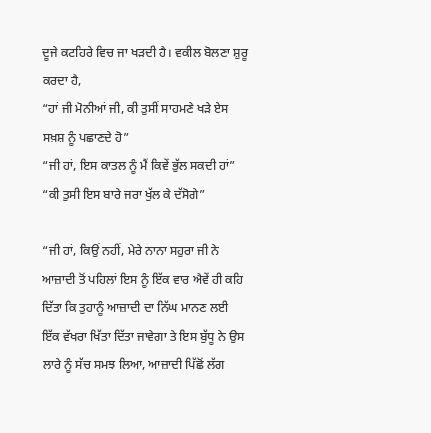ਦੂਜੇ ਕਟਹਿਰੇ ਵਿਚ ਜਾ ਖੜਦੀ ਹੈ। ਵਕੀਲ ਬੋਲਣਾ ਸ਼ੁਰੂ ਕਰਦਾ ਹੈ,
“ਹਾਂ ਜੀ ਮੋਨੀਆਂ ਜੀ, ਕੀ ਤੁਸੀਂ ਸਾਹਮਣੇ ਖੜੇ ਏਸ ਸਖ਼ਸ਼ ਨੂੰ ਪਛਾਣਦੇ ਹੋ”
“ਜੀ ਹਾਂ, ਇਸ ਕਾਤਲ ਨੂੰ ਮੈਂ ਕਿਵੇਂ ਭੁੱਲ ਸਕਦੀ ਹਾਂ”
“ਕੀ ਤੁਸੀ ਇਸ ਬਾਰੇ ਜਰਾ ਖੁੱਲ ਕੇ ਦੱਸੋਗੇ”

“ਜੀ ਹਾਂ, ਕਿਉਂ ਨਹੀਂ, ਮੇਰੇ ਨਾਨਾ ਸਹੁਰਾ ਜੀ ਨੇ ਆਜ਼ਾਦੀ ਤੋਂ ਪਹਿਲਾਂ ਇਸ ਨੂੰ ਇੱਕ ਵਾਰ ਐਵੇਂ ਹੀ ਕਹਿ ਦਿੱਤਾ ਕਿ ਤੁਹਾਨੂੰ ਆਜ਼ਾਦੀ ਦਾ ਨਿੱਘ ਮਾਨਣ ਲਈ ਇੱਕ ਵੱਖਰਾ ਖਿੱਤਾ ਦਿੱਤਾ ਜਾਵੇਗਾ ਤੇ ਇਸ ਬੁੱਧੂ ਨੇ ਉਸ ਲਾਰੇ ਨੂੰ ਸੱਚ ਸਮਝ ਲਿਆ, ਆਜ਼ਾਦੀ ਪਿੱਛੋਂ ਲੱਗ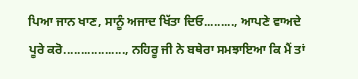ਪਿਆ ਜਾਨ ਖਾਣ, ਸਾਨੂੰ ਅਜਾਦ ਖਿੱਤਾ ਦਿਓ........., ਆਪਣੇ ਵਾਅਦੇ ਪੂਰੇ ਕਰੋ.................., ਨਹਿਰੂ ਜੀ ਨੇ ਬਥੇਰਾ ਸਮਝਾਇਆ ਕਿ ਮੈਂ ਤਾਂ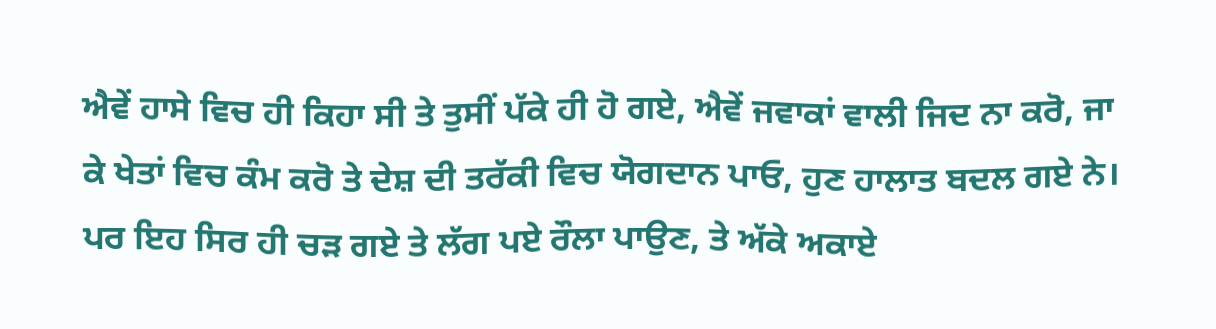ਐਵੇਂ ਹਾਸੇ ਵਿਚ ਹੀ ਕਿਹਾ ਸੀ ਤੇ ਤੁਸੀਂ ਪੱਕੇ ਹੀ ਹੋ ਗਏ, ਐਵੇਂ ਜਵਾਕਾਂ ਵਾਲੀ ਜਿਦ ਨਾ ਕਰੋ, ਜਾ ਕੇ ਖੇਤਾਂ ਵਿਚ ਕੰਮ ਕਰੋ ਤੇ ਦੇਸ਼ ਦੀ ਤਰੱਕੀ ਵਿਚ ਯੋਗਦਾਨ ਪਾਓ, ਹੁਣ ਹਾਲਾਤ ਬਦਲ ਗਏ ਨੇ। ਪਰ ਇਹ ਸਿਰ ਹੀ ਚੜ ਗਏ ਤੇ ਲੱਗ ਪਏ ਰੌਲਾ ਪਾਉਣ, ਤੇ ਅੱਕੇ ਅਕਾਏ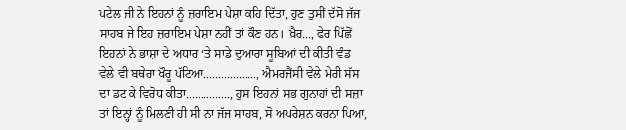ਪਟੇਲ ਜੀ ਨੇ ਇਹਨਾਂ ਨੂੰ ਜ਼ਰਾਇਮ ਪੇਸ਼ਾ ਕਹਿ ਦਿੱਤਾ, ਹੁਣ ਤੁਸੀਂ ਦੱਸੋ ਜੱਜ ਸਾਹਬ ਜੇ ਇਹ ਜ਼ਰਾਇਮ ਪੇਸ਼ਾ ਨਹੀਂ ਤਾਂ ਕੌਣ ਹਨ। ਖ਼ੈਰ..., ਫੇਰ ਪਿੱਛੋਂ ਇਹਨਾਂ ਨੇ ਭਾਸ਼ਾ ਦੇ ਅਧਾਰ ‘ਤੇ ਸਾਡੇ ਦੁਆਰਾ ਸੂਬਿਆਂ ਦੀ ਕੀਤੀ ਵੰਡ ਵੇਲੇ ਵੀ ਬਥੇਰਾ ਖੌਰੂ ਪੱਟਿਆ.................., ਐਮਰਜੈਂਸੀ ਵੇਲੇ ਮੇਰੀ ਸੱਸ ਦਾ ਡਟ ਕੇ ਵਿਰੋਧ ਕੀਤਾ..............., ਹੁਸ ਇਹਨਾਂ ਸਭ ਗੁਨਾਹਾਂ ਦੀ ਸਜ਼ਾ ਤਾਂ ਇਨ੍ਹਾਂ ਨੂੰ ਮਿਲਣੀ ਹੀ ਸੀ ਨਾ ਜੱਜ ਸਾਹਬ, ਸੋ ਅਪਰੇਸ਼ਨ ਕਰਨਾ ਪਿਆ,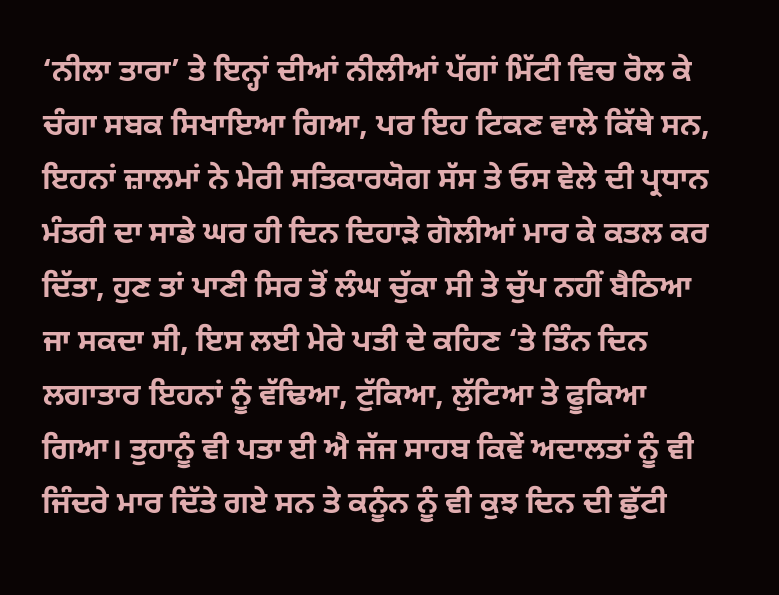‘ਨੀਲਾ ਤਾਰਾ’ ਤੇ ਇਨ੍ਹਾਂ ਦੀਆਂ ਨੀਲੀਆਂ ਪੱਗਾਂ ਮਿੱਟੀ ਵਿਚ ਰੋਲ ਕੇ ਚੰਗਾ ਸਬਕ ਸਿਖਾਇਆ ਗਿਆ, ਪਰ ਇਹ ਟਿਕਣ ਵਾਲੇ ਕਿੱਥੇ ਸਨ, ਇਹਨਾਂ ਜ਼ਾਲਮਾਂ ਨੇ ਮੇਰੀ ਸਤਿਕਾਰਯੋਗ ਸੱਸ ਤੇ ਓਸ ਵੇਲੇ ਦੀ ਪ੍ਰਧਾਨ ਮੰਤਰੀ ਦਾ ਸਾਡੇ ਘਰ ਹੀ ਦਿਨ ਦਿਹਾੜੇ ਗੋਲੀਆਂ ਮਾਰ ਕੇ ਕਤਲ ਕਰ ਦਿੱਤਾ, ਹੁਣ ਤਾਂ ਪਾਣੀ ਸਿਰ ਤੋਂ ਲੰਘ ਚੁੱਕਾ ਸੀ ਤੇ ਚੁੱਪ ਨਹੀਂ ਬੈਠਿਆ ਜਾ ਸਕਦਾ ਸੀ, ਇਸ ਲਈ ਮੇਰੇ ਪਤੀ ਦੇ ਕਹਿਣ ‘ਤੇ ਤਿੰਨ ਦਿਨ ਲਗਾਤਾਰ ਇਹਨਾਂ ਨੂੰ ਵੱਢਿਆ, ਟੁੱਕਿਆ, ਲੁੱਟਿਆ ਤੇ ਫੂਕਿਆ ਗਿਆ। ਤੁਹਾਨੂੰ ਵੀ ਪਤਾ ਈ ਐ ਜੱਜ ਸਾਹਬ ਕਿਵੇਂ ਅਦਾਲਤਾਂ ਨੂੰ ਵੀ ਜਿੰਦਰੇ ਮਾਰ ਦਿੱਤੇ ਗਏ ਸਨ ਤੇ ਕਨੂੰਨ ਨੂੰ ਵੀ ਕੁਝ ਦਿਨ ਦੀ ਛੁੱਟੀ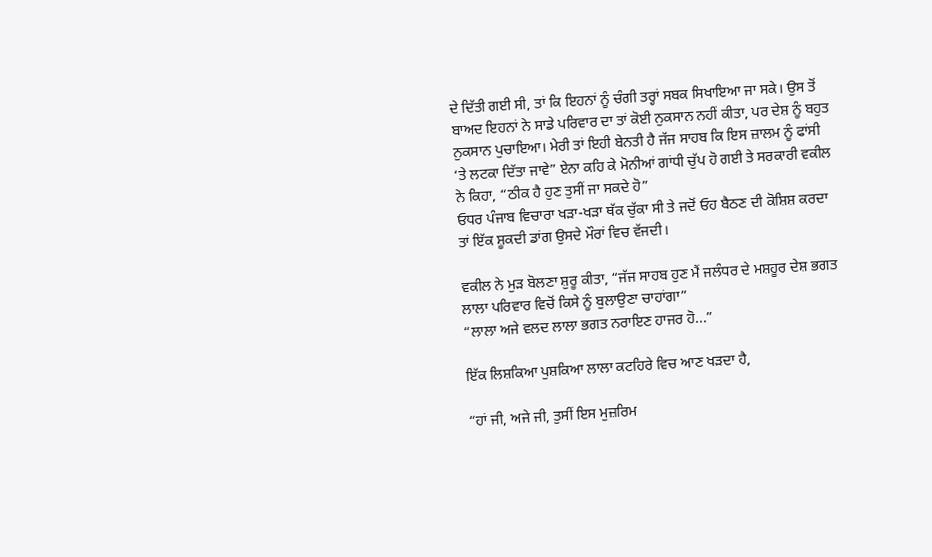ਦੇ ਦਿੱਤੀ ਗਈ ਸੀ, ਤਾਂ ਕਿ ਇਹਨਾਂ ਨੂੰ ਚੰਗੀ ਤਰ੍ਹਾਂ ਸਬਕ ਸਿਖਾਇਆ ਜਾ ਸਕੇ। ਉਸ ਤੋਂ ਬਾਅਦ ਇਹਨਾਂ ਨੇ ਸਾਡੇ ਪਰਿਵਾਰ ਦਾ ਤਾਂ ਕੋਈ ਨੁਕਸਾਨ ਨਹੀਂ ਕੀਤਾ, ਪਰ ਦੇਸ਼ ਨੂੰ ਬਹੁਤ ਨੁਕਸਾਨ ਪੁਚਾਇਆ। ਮੇਰੀ ਤਾਂ ਇਹੀ ਬੇਨਤੀ ਹੈ ਜੱਜ ਸਾਹਬ ਕਿ ਇਸ ਜ਼ਾਲਮ ਨੂੰ ਫਾਂਸੀ ‘ਤੇ ਲਟਕਾ ਦਿੱਤਾ ਜਾਵੇ” ਏਨਾ ਕਹਿ ਕੇ ਮੋਨੀਆਂ ਗਾਂਧੀ ਚੁੱਪ ਹੋ ਗਈ ਤੇ ਸਰਕਾਰੀ ਵਕੀਲ ਨੇ ਕਿਹਾ, “ਠੀਕ ਹੈ ਹੁਣ ਤੁਸੀਂ ਜਾ ਸਕਦੇ ਹੋ”
ਓਧਰ ਪੰਜਾਬ ਵਿਚਾਰਾ ਖੜਾ-ਖੜਾ ਥੱਕ ਚੁੱਕਾ ਸੀ ਤੇ ਜਦੋਂ ਓਹ ਬੈਠਣ ਦੀ ਕੋਸ਼ਿਸ਼ ਕਰਦਾ ਤਾਂ ਇੱਕ ਸ਼ੂਕਦੀ ਡਾਂਗ ਉਸਦੇ ਮੌਰਾਂ ਵਿਚ ਵੱਜਦੀ।

ਵਕੀਲ ਨੇ ਮੁੜ ਬੋਲਣਾ ਸ਼ੁਰੂ ਕੀਤਾ, “ਜੱਜ ਸਾਹਬ ਹੁਣ ਮੈਂ ਜਲੰਧਰ ਦੇ ਮਸ਼ਹੂਰ ਦੇਸ਼ ਭਗਤ ਲਾਲਾ ਪਰਿਵਾਰ ਵਿਚੋਂ ਕਿਸੇ ਨੂੰ ਬੁਲਾਉਣਾ ਚਾਹਾਂਗਾ”
“ਲਾਲਾ ਅਜੇ ਵਲਦ ਲਾਲਾ ਭਗਤ ਨਰਾਇਣ ਹਾਜਰ ਹੋ...”

ਇੱਕ ਲਿਸ਼ਕਿਆ ਪੁਸ਼ਕਿਆ ਲਾਲਾ ਕਟਹਿਰੇ ਵਿਚ ਆਣ ਖੜਦਾ ਹੈ,

“ਹਾਂ ਜੀ, ਅਜੇ ਜੀ, ਤੁਸੀਂ ਇਸ ਮੁਜ਼ਰਿਮ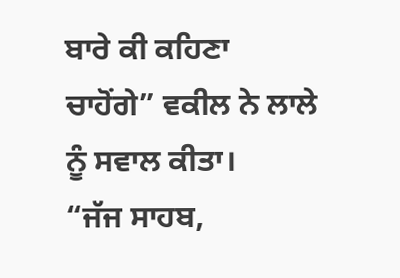ਬਾਰੇ ਕੀ ਕਹਿਣਾ ਚਾਹੋਂਗੇ” ਵਕੀਲ ਨੇ ਲਾਲੇ ਨੂੰ ਸਵਾਲ ਕੀਤਾ।
“ਜੱਜ ਸਾਹਬ,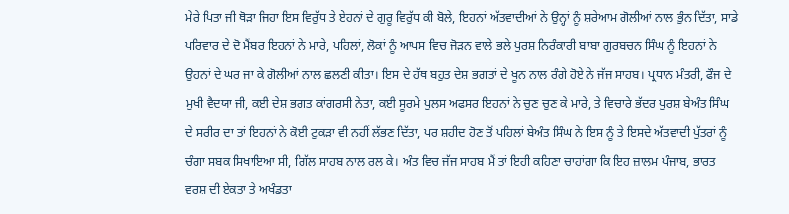ਮੇਰੇ ਪਿਤਾ ਜੀ ਥੋੜਾ ਜਿਹਾ ਇਸ ਵਿਰੁੱਧ ਤੇ ਏਹਨਾਂ ਦੇ ਗੁਰੂ ਵਿਰੁੱਧ ਕੀ ਬੋਲੇ, ਇਹਨਾਂ ਅੱਤਵਾਦੀਆਂ ਨੇ ਉਨ੍ਹਾਂ ਨੂੰ ਸ਼ਰੇਆਮ ਗੋਲੀਆਂ ਨਾਲ ਭੁੰਨ ਦਿੱਤਾ, ਸਾਡੇ ਪਰਿਵਾਰ ਦੇ ਦੋ ਮੈਂਬਰ ਇਹਨਾਂ ਨੇ ਮਾਰੇ, ਪਹਿਲਾਂ, ਲੋਕਾਂ ਨੂੰ ਆਪਸ ਵਿਚ ਜੋੜਨ ਵਾਲੇ ਭਲੇ ਪੁਰਸ਼ ਨਿਰੰਕਾਰੀ ਬਾਬਾ ਗੁਰਬਚਨ ਸਿੰਘ ਨੂੰ ਇਹਨਾਂ ਨੇ ਉਹਨਾਂ ਦੇ ਘਰ ਜਾ ਕੇ ਗੋਲੀਆਂ ਨਾਲ ਛਲਣੀ ਕੀਤਾ। ਇਸ ਦੇ ਹੱਥ ਬਹੁਤ ਦੇਸ਼ ਭਗਤਾਂ ਦੇ ਖੂਨ ਨਾਲ ਰੰਗੇ ਹੋਏ ਨੇ ਜੱਜ ਸਾਹਬ। ਪ੍ਰਧਾਨ ਮੰਤਰੀ, ਫੌਜ ਦੇ ਮੁਖੀ ਵੈਦਯਾ ਜੀ, ਕਈ ਦੇਸ਼ ਭਗਤ ਕਾਂਗਰਸੀ ਨੇਤਾ, ਕਈ ਸੂਰਮੇ ਪੁਲਸ ਅਫਸਰ ਇਹਨਾਂ ਨੇ ਚੁਣ ਚੁਣ ਕੇ ਮਾਰੇ, ਤੇ ਵਿਚਾਰੇ ਭੱਦਰ ਪੁਰਸ਼ ਬੇਅੰਤ ਸਿੰਘ ਦੇ ਸਰੀਰ ਦਾ ਤਾਂ ਇਹਨਾਂ ਨੇ ਕੋਈ ਟੁਕੜਾ ਵੀ ਨਹੀਂ ਲੱਭਣ ਦਿੱਤਾ, ਪਰ ਸ਼ਹੀਦ ਹੋਣ ਤੋਂ ਪਹਿਲਾਂ ਬੇਅੰਤ ਸਿੰਘ ਨੇ ਇਸ ਨੂੰ ਤੇ ਇਸਦੇ ਅੱਤਵਾਦੀ ਪੁੱਤਰਾਂ ਨੂੰ ਚੰਗਾ ਸਬਕ ਸਿਖਾਇਆ ਸੀ, ਗਿੱਲ ਸਾਹਬ ਨਾਲ ਰਲ ਕੇ। ਅੰਤ ਵਿਚ ਜੱਜ ਸਾਹਬ ਮੈਂ ਤਾਂ ਇਹੀ ਕਹਿਣਾ ਚਾਹਾਂਗਾ ਕਿ ਇਹ ਜ਼ਾਲਮ ਪੰਜਾਬ, ਭਾਰਤ ਵਰਸ਼ ਦੀ ਏਕਤਾ ਤੇ ਅਖੰਡਤਾ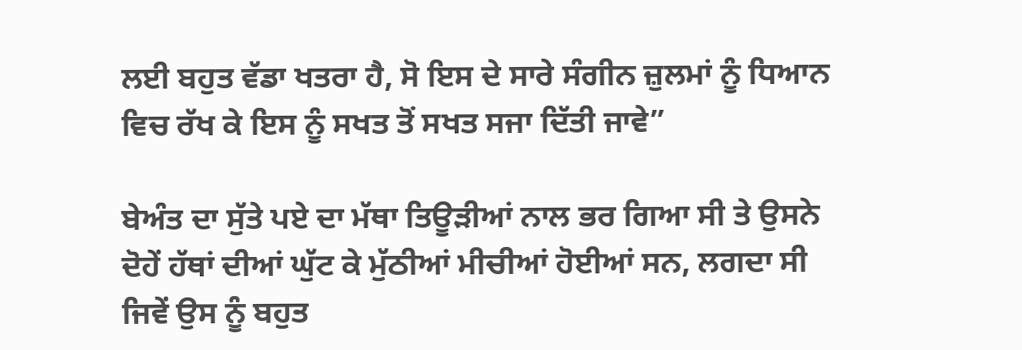ਲਈ ਬਹੁਤ ਵੱਡਾ ਖਤਰਾ ਹੈ, ਸੋ ਇਸ ਦੇ ਸਾਰੇ ਸੰਗੀਨ ਜ਼ੁਲਮਾਂ ਨੂੰ ਧਿਆਨ ਵਿਚ ਰੱਖ ਕੇ ਇਸ ਨੂੰ ਸਖਤ ਤੋਂ ਸਖਤ ਸਜਾ ਦਿੱਤੀ ਜਾਵੇ”

ਬੇਅੰਤ ਦਾ ਸੁੱਤੇ ਪਏ ਦਾ ਮੱਥਾ ਤਿਊੜੀਆਂ ਨਾਲ ਭਰ ਗਿਆ ਸੀ ਤੇ ਉਸਨੇ ਦੋਹੇਂ ਹੱਥਾਂ ਦੀਆਂ ਘੁੱਟ ਕੇ ਮੁੱਠੀਆਂ ਮੀਚੀਆਂ ਹੋਈਆਂ ਸਨ, ਲਗਦਾ ਸੀ ਜਿਵੇਂ ਉਸ ਨੂੰ ਬਹੁਤ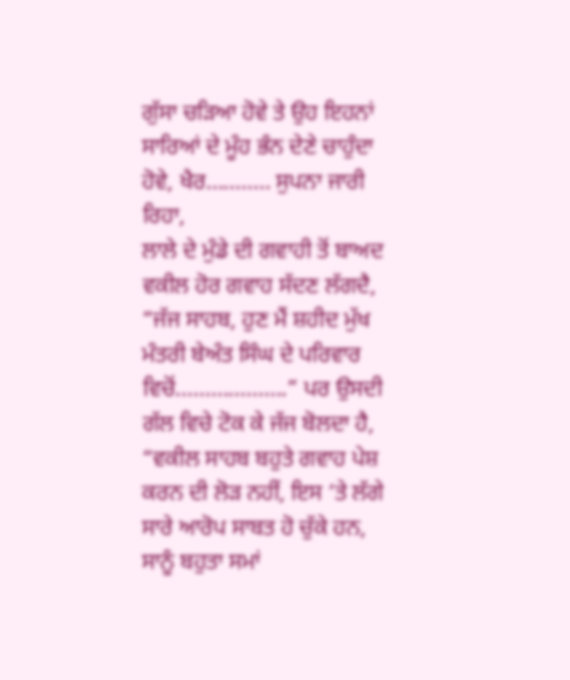ਗੁੱਸਾ ਚੜਿਆ ਹੋਵੇ ਤੇ ਉਹ ਇਹਨਾਂ ਸਾਰਿਆਂ ਦੇ ਮੂੰਹ ਭੰਨ ਦੇਣੇ ਚਾਹੁੰਦਾ ਹੋਵੇ, ਖੈਰ........... ਸੁਪਨਾ ਜਾਰੀ ਰਿਹਾ,
ਲਾਲੇ ਦੇ ਮੁੰਡੇ ਦੀ ਗਵਾਹੀ ਤੋਂ ਬਾਅਦ ਵਕੀਲ ਹੋਰ ਗਵਾਹ ਸੱਦਣ ਲੱਗਦੈ, “ਜੱਜ ਸਾਹਬ, ਹੁਣ ਮੈਂ ਸ਼ਹੀਦ ਮੁੱਖ ਮੰਤਰੀ ਬੇਅੰਤ ਸਿੰਘ ਦੇ ਪਰਿਵਾਰ ਵਿਚੋਂ...................” ਪਰ ਉਸਦੀ ਗੱਲ ਵਿਚੇ ਟੋਕ ਕੇ ਜੱਜ ਬੋਲਦਾ ਹੈ,
“ਵਕੀਲ ਸਾਹਬ ਬਹੁਤੇ ਗਵਾਹ ਪੇਸ਼ ਕਰਨ ਦੀ ਲੋੜ ਨਹੀਂ, ਇਸ ‘ਤੇ ਲੱਗੇ ਸਾਰੇ ਆਰੋਪ ਸਾਬਤ ਹੋ ਚੁੱਕੇ ਹਨ, ਸਾਨੂੰ ਬਹੁਤਾ ਸਮਾਂ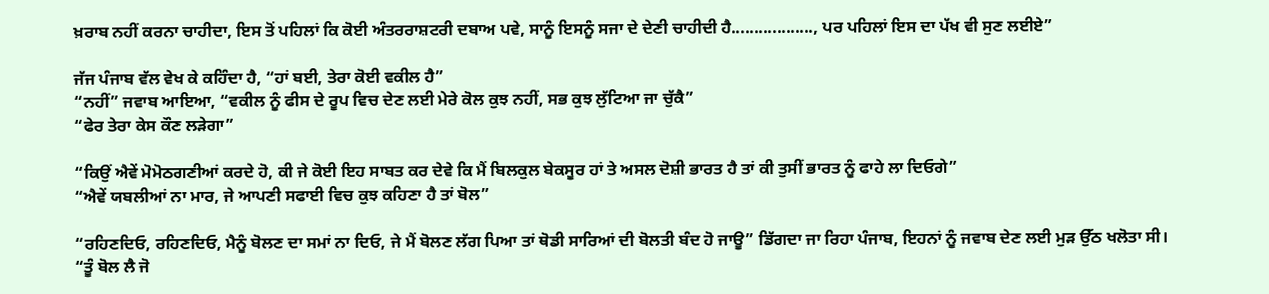ਖ਼ਰਾਬ ਨਹੀਂ ਕਰਨਾ ਚਾਹੀਦਾ, ਇਸ ਤੋਂ ਪਹਿਲਾਂ ਕਿ ਕੋਈ ਅੰਤਰਰਾਸ਼ਟਰੀ ਦਬਾਅ ਪਵੇ, ਸਾਨੂੰ ਇਸਨੂੰ ਸਜਾ ਦੇ ਦੇਣੀ ਚਾਹੀਦੀ ਹੈ.................., ਪਰ ਪਹਿਲਾਂ ਇਸ ਦਾ ਪੱਖ ਵੀ ਸੁਣ ਲਈਏ”

ਜੱਜ ਪੰਜਾਬ ਵੱਲ ਵੇਖ ਕੇ ਕਹਿੰਦਾ ਹੈ, “ਹਾਂ ਬਈ, ਤੇਰਾ ਕੋਈ ਵਕੀਲ ਹੈ”
“ਨਹੀਂ” ਜਵਾਬ ਆਇਆ, “ਵਕੀਲ ਨੂੰ ਫੀਸ ਦੇ ਰੂਪ ਵਿਚ ਦੇਣ ਲਈ ਮੇਰੇ ਕੋਲ ਕੁਝ ਨਹੀਂ, ਸਭ ਕੁਝ ਲੁੱਟਿਆ ਜਾ ਚੁੱਕੈ”
“ਫੇਰ ਤੇਰਾ ਕੇਸ ਕੌਣ ਲੜੇਗਾ”

“ਕਿਉਂ ਐਵੇਂ ਮੋਮੋਠਗਣੀਆਂ ਕਰਦੇ ਹੋ, ਕੀ ਜੇ ਕੋਈ ਇਹ ਸਾਬਤ ਕਰ ਦੇਵੇ ਕਿ ਮੈਂ ਬਿਲਕੁਲ ਬੇਕਸੂਰ ਹਾਂ ਤੇ ਅਸਲ ਦੋਸ਼ੀ ਭਾਰਤ ਹੈ ਤਾਂ ਕੀ ਤੁਸੀਂ ਭਾਰਤ ਨੂੰ ਫਾਹੇ ਲਾ ਦਿਓਗੇ”
“ਐਵੇਂ ਯਬਲੀਆਂ ਨਾ ਮਾਰ, ਜੇ ਆਪਣੀ ਸਫਾਈ ਵਿਚ ਕੁਝ ਕਹਿਣਾ ਹੈ ਤਾਂ ਬੋਲ”

“ਰਹਿਣਦਿਓ, ਰਹਿਣਦਿਓ, ਮੈਨੂੰ ਬੋਲਣ ਦਾ ਸਮਾਂ ਨਾ ਦਿਓ, ਜੇ ਮੈਂ ਬੋਲਣ ਲੱਗ ਪਿਆ ਤਾਂ ਥੋਡੀ ਸਾਰਿਆਂ ਦੀ ਬੋਲਤੀ ਬੰਦ ਹੋ ਜਾਊ” ਡਿੱਗਦਾ ਜਾ ਰਿਹਾ ਪੰਜਾਬ, ਇਹਨਾਂ ਨੂੰ ਜਵਾਬ ਦੇਣ ਲਈ ਮੁੜ ਉੱਠ ਖਲੋਤਾ ਸੀ।
“ਤੂੰ ਬੋਲ ਲੈ ਜੋ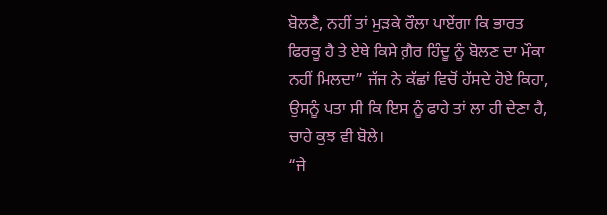ਬੋਲਣੈ, ਨਹੀਂ ਤਾਂ ਮੁੜਕੇ ਰੌਲਾ ਪਾਏਂਗਾ ਕਿ ਭਾਰਤ ਫਿਰਕੂ ਹੈ ਤੇ ਏਥੇ ਕਿਸੇ ਗ਼ੈਰ ਹਿੰਦੂ ਨੂੰ ਬੋਲਣ ਦਾ ਮੌਕਾ ਨਹੀਂ ਮਿਲਦਾ” ਜੱਜ ਨੇ ਕੱਛਾਂ ਵਿਚੋਂ ਹੱਸਦੇ ਹੋਏ ਕਿਹਾ, ਉਸਨੂੰ ਪਤਾ ਸੀ ਕਿ ਇਸ ਨੂੰ ਫਾਹੇ ਤਾਂ ਲਾ ਹੀ ਦੇਣਾ ਹੈ, ਚਾਹੇ ਕੁਝ ਵੀ ਬੋਲੇ।
“ਜੇ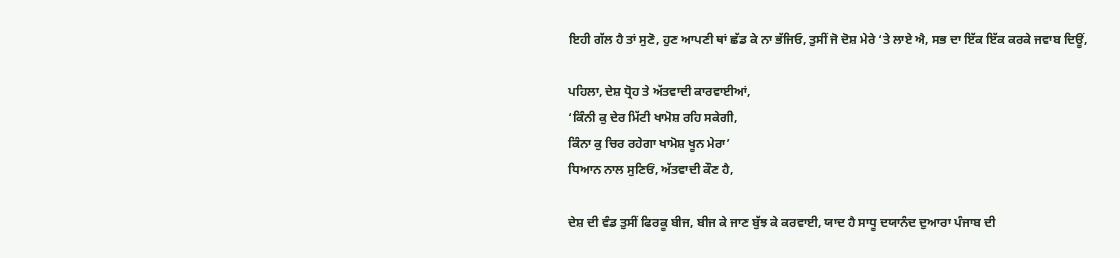ਇਹੀ ਗੱਲ ਹੈ ਤਾਂ ਸੁਣੋ, ਹੁਣ ਆਪਣੀ ਥਾਂ ਛੱਡ ਕੇ ਨਾ ਭੱਜਿਓ, ਤੁਸੀਂ ਜੋ ਦੋਸ਼ ਮੇਰੇ ‘ਤੇ ਲਾਏ ਐ, ਸਭ ਦਾ ਇੱਕ ਇੱਕ ਕਰਕੇ ਜਵਾਬ ਦਿਊਂ,

ਪਹਿਲਾ, ਦੇਸ਼ ਧ੍ਰੋਹ ਤੇ ਅੱਤਵਾਦੀ ਕਾਰਵਾਈਆਂ,
‘ਕਿੰਨੀ ਕੁ ਦੇਰ ਮਿੱਟੀ ਖਾਮੋਸ਼ ਰਹਿ ਸਕੇਗੀ,
ਕਿੰਨਾ ਕੁ ਚਿਰ ਰਹੇਗਾ ਖਾਮੋਸ਼ ਖੂਨ ਮੇਰਾ’
ਧਿਆਨ ਨਾਲ ਸੁਣਿਓਂ, ਅੱਤਵਾਦੀ ਕੌਣ ਹੈ,

ਦੇਸ਼ ਦੀ ਵੰਡ ਤੁਸੀਂ ਫਿਰਕੂ ਬੀਜ, ਬੀਜ ਕੇ ਜਾਣ ਬੁੱਝ ਕੇ ਕਰਵਾਈ, ਯਾਦ ਹੈ ਸਾਧੂ ਦਯਾਨੰਦ ਦੁਆਰਾ ਪੰਜਾਬ ਦੀ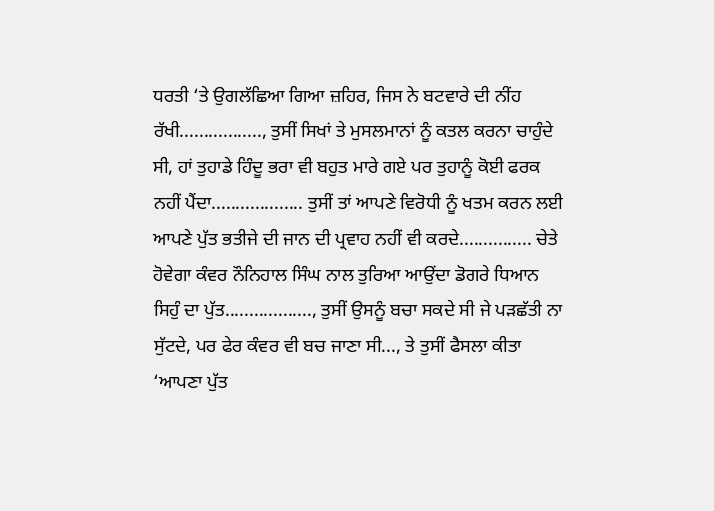ਧਰਤੀ ‘ਤੇ ਉਗਲੱਛਿਆ ਗਿਆ ਜ਼ਹਿਰ, ਜਿਸ ਨੇ ਬਟਵਾਰੇ ਦੀ ਨੀਂਹ ਰੱਖੀ................., ਤੁਸੀਂ ਸਿਖਾਂ ਤੇ ਮੁਸਲਮਾਨਾਂ ਨੂੰ ਕਤਲ ਕਰਨਾ ਚਾਹੁੰਦੇ ਸੀ, ਹਾਂ ਤੁਹਾਡੇ ਹਿੰਦੂ ਭਰਾ ਵੀ ਬਹੁਤ ਮਾਰੇ ਗਏ ਪਰ ਤੁਹਾਨੂੰ ਕੋਈ ਫਰਕ ਨਹੀਂ ਪੈਂਦਾ................... ਤੁਸੀਂ ਤਾਂ ਆਪਣੇ ਵਿਰੋਧੀ ਨੂੰ ਖਤਮ ਕਰਨ ਲਈ ਆਪਣੇ ਪੁੱਤ ਭਤੀਜੇ ਦੀ ਜਾਨ ਦੀ ਪ੍ਰਵਾਹ ਨਹੀਂ ਵੀ ਕਰਦੇ............... ਚੇਤੇ ਹੋਵੇਗਾ ਕੰਵਰ ਨੌਨਿਹਾਲ ਸਿੰਘ ਨਾਲ ਤੁਰਿਆ ਆਉਂਦਾ ਡੋਗਰੇ ਧਿਆਨ ਸਿਹੁੰ ਦਾ ਪੁੱਤ.................., ਤੁਸੀਂ ਉਸਨੂੰ ਬਚਾ ਸਕਦੇ ਸੀ ਜੇ ਪੜਛੱਤੀ ਨਾ ਸੁੱਟਦੇ, ਪਰ ਫੇਰ ਕੰਵਰ ਵੀ ਬਚ ਜਾਣਾ ਸੀ..., ਤੇ ਤੁਸੀਂ ਫੈਸਲਾ ਕੀਤਾ ‘ਆਪਣਾ ਪੁੱਤ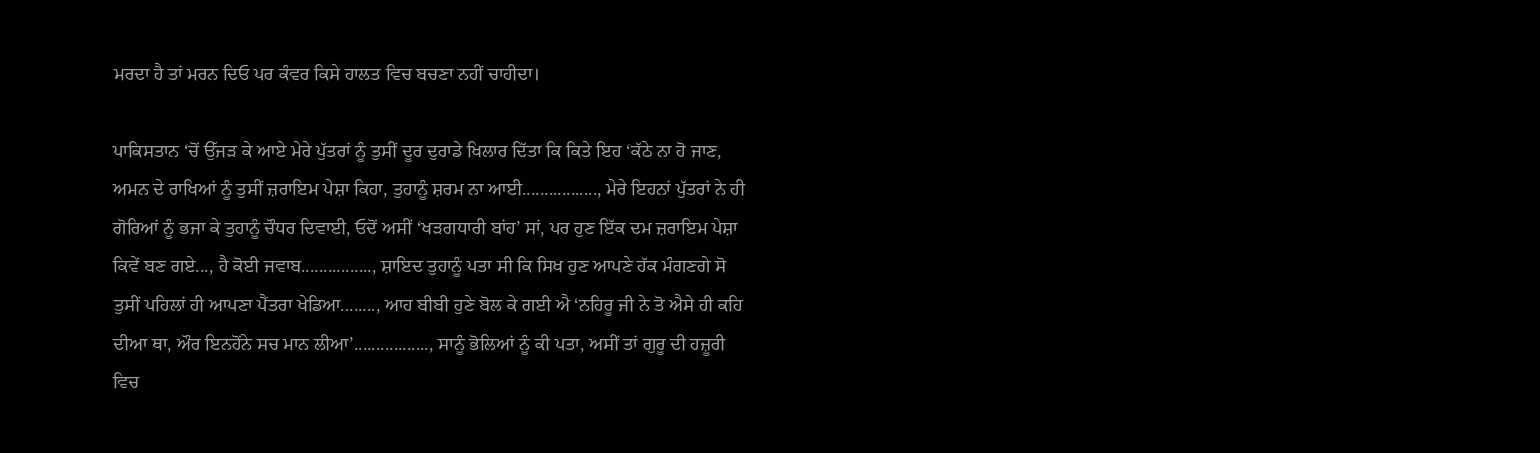ਮਰਦਾ ਹੈ ਤਾਂ ਮਰਨ ਦਿਓ ਪਰ ਕੰਵਰ ਕਿਸੇ ਹਾਲਤ ਵਿਚ ਬਚਣਾ ਨਹੀਂ ਚਾਹੀਦਾ।

ਪਾਕਿਸਤਾਨ ‘ਚੋਂ ਉੱਜੜ ਕੇ ਆਏ ਮੇਰੇ ਪੁੱਤਰਾਂ ਨੂੰ ਤੁਸੀਂ ਦੂਰ ਦੁਰਾਡੇ ਖਿਲਾਰ ਦਿੱਤਾ ਕਿ ਕਿਤੇ ਇਹ ‘ਕੱਠੇ ਨਾ ਹੋ ਜਾਣ, ਅਮਨ ਦੇ ਰਾਖਿਆਂ ਨੂੰ ਤੁਸੀਂ ਜ਼ਰਾਇਮ ਪੇਸ਼ਾ ਕਿਹਾ, ਤੁਹਾਨੂੰ ਸ਼ਰਮ ਨਾ ਆਈ................., ਮੇਰੇ ਇਹਨਾਂ ਪੁੱਤਰਾਂ ਨੇ ਹੀ ਗੋਰਿਆਂ ਨੂੰ ਭਜਾ ਕੇ ਤੁਹਾਨੂੰ ਚੌਧਰ ਦਿਵਾਈ, ਓਦੋਂ ਅਸੀਂ ‘ਖੜਗਧਾਰੀ ਬਾਂਹ’ ਸਾਂ, ਪਰ ਹੁਣ ਇੱਕ ਦਮ ਜ਼ਰਾਇਮ ਪੇਸ਼ਾ ਕਿਵੇਂ ਬਣ ਗਏ..., ਹੈ ਕੋਈ ਜਵਾਬ................, ਸ਼ਾਇਦ ਤੁਹਾਨੂੰ ਪਤਾ ਸੀ ਕਿ ਸਿਖ ਹੁਣ ਆਪਣੇ ਹੱਕ ਮੰਗਣਗੇ ਸੋ ਤੁਸੀਂ ਪਹਿਲਾਂ ਹੀ ਆਪਣਾ ਪੈਂਤਰਾ ਖੇਡਿਆ........, ਆਹ ਬੀਬੀ ਹੁਣੇ ਬੋਲ ਕੇ ਗਈ ਐ ‘ਨਹਿਰੂ ਜੀ ਨੇ ਤੋ ਐਸੇ ਹੀ ਕਹਿ ਦੀਆ ਥਾ, ਔਰ ਇਨਹੋਂਨੇ ਸਚ ਮਾਨ ਲੀਆ’................., ਸਾਨੂੰ ਭੋਲਿਆਂ ਨੂੰ ਕੀ ਪਤਾ, ਅਸੀਂ ਤਾਂ ਗੁਰੂ ਦੀ ਹਜ਼ੂਰੀ ਵਿਚ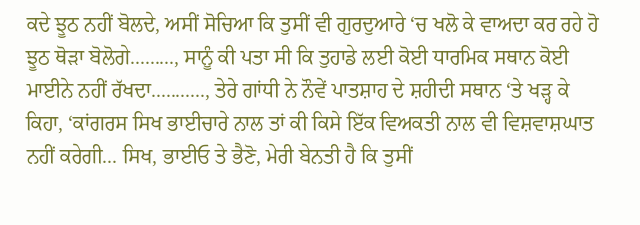ਕਦੇ ਝੂਠ ਨਹੀਂ ਬੋਲਦੇ, ਅਸੀਂ ਸੋਚਿਆ ਕਿ ਤੁਸੀਂ ਵੀ ਗੁਰਦੁਆਰੇ ‘ਚ ਖਲੋ ਕੇ ਵਾਅਦਾ ਕਰ ਰਹੇ ਹੋ ਝੂਠ ਥੋੜਾ ਬੋਲੋਗੇ........., ਸਾਨੂੰ ਕੀ ਪਤਾ ਸੀ ਕਿ ਤੁਹਾਡੇ ਲਈ ਕੋਈ ਧਾਰਮਿਕ ਸਥਾਨ ਕੋਈ ਮਾਈਨੇ ਨਹੀਂ ਰੱਖਦਾ..........., ਤੇਰੇ ਗਾਂਧੀ ਨੇ ਨੌਵੇਂ ਪਾਤਸ਼ਾਹ ਦੇ ਸ਼ਹੀਦੀ ਸਥਾਨ ‘ਤੇ ਖੜ੍ਹ ਕੇ ਕਿਹਾ, ‘ਕਾਂਗਰਸ ਸਿਖ ਭਾਈਚਾਰੇ ਨਾਲ ਤਾਂ ਕੀ ਕਿਸੇ ਇੱਕ ਵਿਅਕਤੀ ਨਾਲ ਵੀ ਵਿਸ਼ਵਾਸ਼ਘਾਤ ਨਹੀਂ ਕਰੇਗੀ... ਸਿਖ, ਭਾਈਓ ਤੇ ਭੈਣੋ, ਮੇਰੀ ਬੇਨਤੀ ਹੈ ਕਿ ਤੁਸੀਂ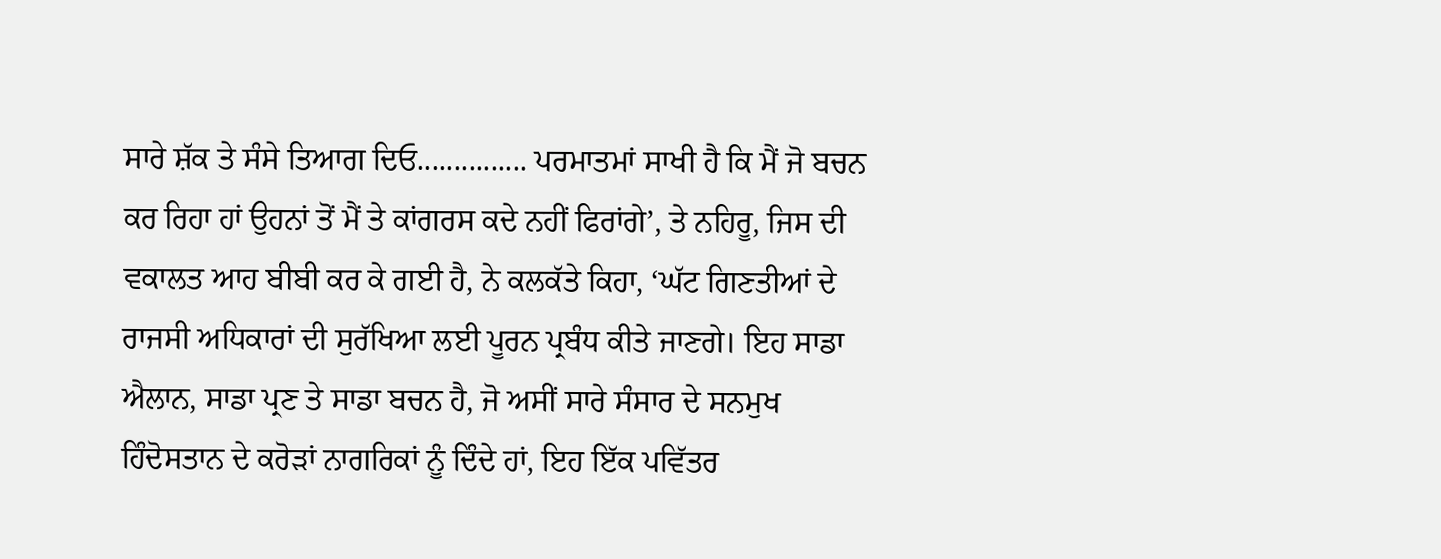ਸਾਰੇ ਸ਼ੱਕ ਤੇ ਸੰਸੇ ਤਿਆਗ ਦਿਓ............... ਪਰਮਾਤਮਾਂ ਸਾਖੀ ਹੈ ਕਿ ਮੈਂ ਜੋ ਬਚਨ ਕਰ ਰਿਹਾ ਹਾਂ ਉਹਨਾਂ ਤੋਂ ਮੈਂ ਤੇ ਕਾਂਗਰਸ ਕਦੇ ਨਹੀਂ ਫਿਰਾਂਗੇ’, ਤੇ ਨਹਿਰੂ, ਜਿਸ ਦੀ ਵਕਾਲਤ ਆਹ ਬੀਬੀ ਕਰ ਕੇ ਗਈ ਹੈ, ਨੇ ਕਲਕੱਤੇ ਕਿਹਾ, ‘ਘੱਟ ਗਿਣਤੀਆਂ ਦੇ ਰਾਜਸੀ ਅਧਿਕਾਰਾਂ ਦੀ ਸੁਰੱਖਿਆ ਲਈ ਪੂਰਨ ਪ੍ਰਬੰਧ ਕੀਤੇ ਜਾਣਗੇ। ਇਹ ਸਾਡਾ ਐਲਾਨ, ਸਾਡਾ ਪ੍ਰਣ ਤੇ ਸਾਡਾ ਬਚਨ ਹੈ, ਜੋ ਅਸੀਂ ਸਾਰੇ ਸੰਸਾਰ ਦੇ ਸਨਮੁਖ ਹਿੰਦੋਸਤਾਨ ਦੇ ਕਰੋੜਾਂ ਨਾਗਰਿਕਾਂ ਨੂੰ ਦਿੰਦੇ ਹਾਂ, ਇਹ ਇੱਕ ਪਵਿੱਤਰ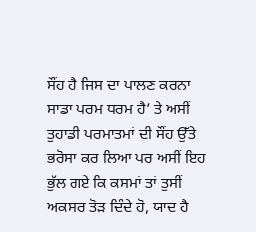ਸੌਂਹ ਹੈ ਜਿਸ ਦਾ ਪਾਲਣ ਕਰਨਾ ਸਾਡਾ ਪਰਮ ਧਰਮ ਹੈ’ ਤੇ ਅਸੀਂ ਤੁਹਾਡੀ ਪਰਮਾਤਮਾਂ ਦੀ ਸੌਂਹ ਉੱਤੇ ਭਰੋਸਾ ਕਰ ਲਿਆ ਪਰ ਅਸੀਂ ਇਹ ਭੁੱਲ ਗਏ ਕਿ ਕਸਮਾਂ ਤਾਂ ਤੁਸੀਂ ਅਕਸਰ ਤੋੜ ਦਿੰਦੇ ਹੋ, ਯਾਦ ਹੈ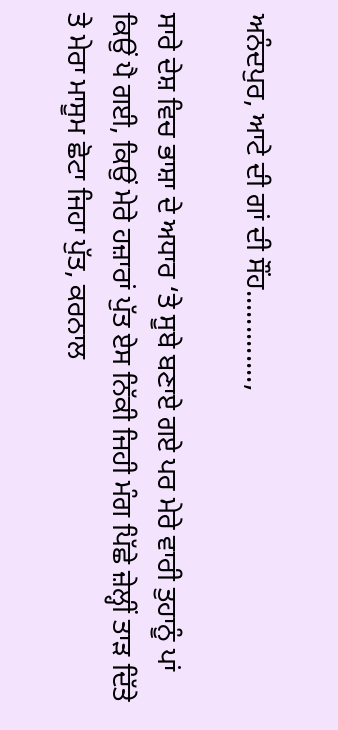ਅਨੰਦਪੁਰ, ਆਟੇ ਦੀ ਗਾਂ ਦੀ ਸੌਂਹ.............,

ਸਾਰੇ ਦੇਸ਼ ਵਿਚ ਭਾਸ਼ਾ ਦੇ ਅਧਾਰ ‘ਤੇ ਸੂਬੇ ਬਣਾਏ ਗਏ ਪਰ ਮੇਰੇ ਵਾਰੀ ਤੁਹਾਨੂੰ ਪਾਂ ਕਿਉਂ ਪੈ ਗਈ, ਕਿਉਂ ਮੇਰੇ ਹਜ਼ਾਰਾਂ ਪੁੱਤ ਏਸ ਨਿੱਕੀ ਜਿਹੀ ਮੰਗ ਪਿੱਛੇ ਜ਼ੇਲ੍ਹੀਂ ਤਾੜ ਦਿੱਤੇ ਤੇ ਮੇਰਾ ਮਾਸੂਮ ਛੋਟਾ ਜਿਹਾ ਪੁੱਤ, ਕਰਨਾਲ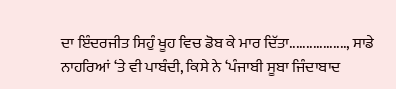ਦਾ ਇੰਦਰਜੀਤ ਸਿਹੁੰ ਖੂਹ ਵਿਚ ਡੋਬ ਕੇ ਮਾਰ ਦਿੱਤਾ................., ਸਾਡੇ ਨਾਹਰਿਆਂ ‘ਤੇ ਵੀ ਪਾਬੰਦੀ, ਕਿਸੇ ਨੇ ‘ਪੰਜਾਬੀ ਸੂਬਾ ਜਿੰਦਾਬਾਦ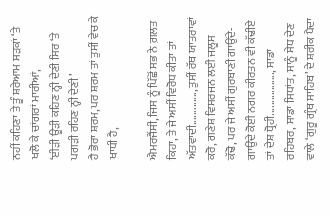ਨਹੀਂ ਕਹਿਣਾ ਤੇ ਤੂੰ ਸ਼ਰੇਆਮ ਸੜਕਾਂ ‘ਤੇ ਖਲੋ ਕੇ ਚਾਂਗਰਾਂ ਮਾਰੀਆਂ,
‘ਈੜੀ ਊੜੀ ਕਹਿਣ ਨ੍ਹੀ ਦੇਣੀ ਸਿਰ ‘ਤੇ ਪਗੜੀ ਰਹਿਣ ਨ੍ਹੀ ਦੇਣੀ’
ਹੈ ਭੋਰਾ ਸ਼ਰਮ, ਪਰ ਸ਼ਰਮ ਤਾਂ ਤੁਸੀਂ ਵੇਚ ਕੇ ਖਾਧੀ ਹੈ,

ਐਮਰਜੈਂਸੀ, ਜਿਸ ਨੂੰ ਪਿੱਛੋਂ ਸਭ ਨੇ ਗ਼ਲਤ ਕਿਹਾ, ਤੇ ਜੇ ਅਸੀਂ ਵਿਰੋਧ ਕੀਤਾ ਤਾਂ ਅੱਤਵਾਦੀ............., ਤੁਸੀਂ ਰੱਥ ਯਾਤਰਾਵਾਂ ਕਰੋ, ਗਣੇਸ਼ ਵਿਸਰਜਨ ਲਈ ਜਲੂਸ ਕੱਢੋ, ਪਰ ਜੇ ਅਸੀਂ ਗੁਰਬਾਣੀ ਗਾਉਂਦੇ-ਗਾਉਂਦੇ ਕੋਈ ਨਗਰ ਕੀਰਤਨ ਵੀ ਕੱਢੀਏ ਤਾਂ ਦੇਸ਼ ਧ੍ਰੋਹੀ................., ਸਾਡਾ ਰਹਿਬਰ, ਸਾਡਾ ਸਿਧਾਂਤ, ਸਾਨੂੰ ਸੇਧ ਦੇਣ ਵਾਲੇ ‘ਗੁਰੂ ਗ੍ਰੰਥ ਸਾਹਿਬ’ ਦੇ ਸ਼ਰੀਕ ਪੈਦਾ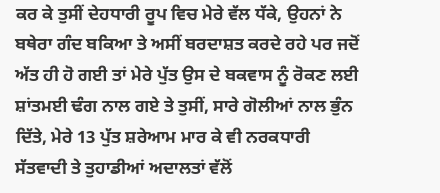ਕਰ ਕੇ ਤੁਸੀਂ ਦੇਹਧਾਰੀ ਰੂਪ ਵਿਚ ਮੇਰੇ ਵੱਲ ਧੱਕੇ, ਉਹਨਾਂ ਨੇ ਬਥੇਰਾ ਗੰਦ ਬਕਿਆ ਤੇ ਅਸੀਂ ਬਰਦਾਸ਼ਤ ਕਰਦੇ ਰਹੇ ਪਰ ਜਦੋਂ ਅੱਤ ਹੀ ਹੋ ਗਈ ਤਾਂ ਮੇਰੇ ਪੁੱਤ ਉਸ ਦੇ ਬਕਵਾਸ ਨੂੰ ਰੋਕਣ ਲਈ ਸ਼ਾਂਤਮਈ ਢੰਗ ਨਾਲ ਗਏ ਤੇ ਤੁਸੀਂ, ਸਾਰੇ ਗੋਲੀਆਂ ਨਾਲ ਭੁੰਨ ਦਿੱਤੇ, ਮੇਰੇ 13 ਪੁੱਤ ਸ਼ਰੇਆਮ ਮਾਰ ਕੇ ਵੀ ਨਰਕਧਾਰੀ ਸੱਤਵਾਦੀ ਤੇ ਤੁਹਾਡੀਆਂ ਅਦਾਲਤਾਂ ਵੱਲੋਂ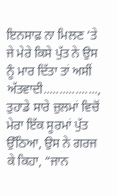ਇਨਸਾਫ਼ ਨਾ ਮਿਲਣ ‘ਤੇ ਜੇ ਮੇਰੇ ਕਿਸੇ ਪੁੱਤ ਨੇ ਉਸ ਨੂੰ ਮਾਰ ਦਿੱਤਾ ਤਾਂ ਅਸੀਂ ਅੱਤਵਾਦੀ.................,
ਤੁਹਾਡੇ ਸਾਰੇ ਜ਼ੁਲਮਾਂ ਵਿਚੋਂ ਮੇਰਾ ਇੱਕ ਸੂਰਮਾਂ ਪੁੱਤ ਉੱਠਿਆ, ਉਸ ਨੇ ਗਰਜ ਕੇ ਕਿਹਾ, “ਜਾਨ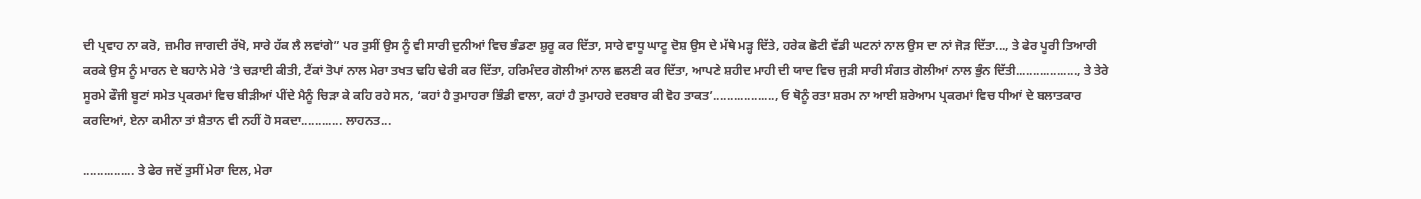ਦੀ ਪ੍ਰਵਾਹ ਨਾ ਕਰੋ, ਜ਼ਮੀਰ ਜਾਗਦੀ ਰੱਖੋ, ਸਾਰੇ ਹੱਕ ਲੈ ਲਵਾਂਗੇ” ਪਰ ਤੁਸੀਂ ਉਸ ਨੂੰ ਵੀ ਸਾਰੀ ਦੁਨੀਆਂ ਵਿਚ ਭੰਡਣਾ ਸ਼ੁਰੂ ਕਰ ਦਿੱਤਾ, ਸਾਰੇ ਵਾਧੂ ਘਾਟੂ ਦੋਸ਼ ਉਸ ਦੇ ਮੱਥੇ ਮੜ੍ਹ ਦਿੱਤੇ, ਹਰੇਕ ਛੋਟੀ ਵੱਡੀ ਘਟਨਾਂ ਨਾਲ ਉਸ ਦਾ ਨਾਂ ਜੋੜ ਦਿੱਤਾ..., ਤੇ ਫੇਰ ਪੂਰੀ ਤਿਆਰੀ ਕਰਕੇ ਉਸ ਨੂੰ ਮਾਰਨ ਦੇ ਬਹਾਨੇ ਮੇਰੇ ‘ਤੇ ਚੜਾਈ ਕੀਤੀ, ਟੈਂਕਾਂ ਤੋਪਾਂ ਨਾਲ ਮੇਰਾ ਤਖਤ ਢਹਿ ਢੇਰੀ ਕਰ ਦਿੱਤਾ, ਹਰਿਮੰਦਰ ਗੋਲੀਆਂ ਨਾਲ ਛਲਣੀ ਕਰ ਦਿੱਤਾ, ਆਪਣੇ ਸ਼ਹੀਦ ਮਾਹੀ ਦੀ ਯਾਦ ਵਿਚ ਜੁੜੀ ਸਾਰੀ ਸੰਗਤ ਗੋਲੀਆਂ ਨਾਲ ਭੁੰਨ ਦਿੱਤੀ.................., ਤੇ ਤੇਰੇ ਸੂਰਮੇ ਫੌਜੀ ਬੂਟਾਂ ਸਮੇਤ ਪ੍ਰਕਰਮਾਂ ਵਿਚ ਬੀੜੀਆਂ ਪੀਂਦੇ ਮੈਨੂੰ ਚਿੜਾ ਕੇ ਕਹਿ ਰਹੇ ਸਨ, ‘ਕਹਾਂ ਹੈ ਤੁਮਾਹਰਾ ਭਿੰਡੀ ਵਾਲਾ, ਕਹਾਂ ਹੈ ਤੁਮਾਹਰੇ ਦਰਬਾਰ ਕੀ ਵੋਹ ਤਾਕਤ’.................., ਓ ਥੋਨੂੰ ਰਤਾ ਸ਼ਰਮ ਨਾ ਆਈ ਸ਼ਰੇਆਮ ਪ੍ਰਕਰਮਾਂ ਵਿਚ ਧੀਆਂ ਦੇ ਬਲਾਤਕਾਰ ਕਰਦਿਆਂ, ਏਨਾ ਕਮੀਨਾ ਤਾਂ ਸ਼ੈਤਾਨ ਵੀ ਨਹੀਂ ਹੋ ਸਕਦਾ............ ਲਾਹਨਤ...

............... ਤੇ ਫੇਰ ਜਦੋਂ ਤੁਸੀਂ ਮੇਰਾ ਦਿਲ, ਮੇਰਾ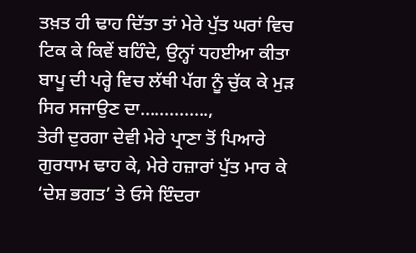ਤਖ਼ਤ ਹੀ ਢਾਹ ਦਿੱਤਾ ਤਾਂ ਮੇਰੇ ਪੁੱਤ ਘਰਾਂ ਵਿਚ ਟਿਕ ਕੇ ਕਿਵੇਂ ਬਹਿੰਦੇ, ਉਨ੍ਹਾਂ ਧਹਈਆ ਕੀਤਾ ਬਾਪੂ ਦੀ ਪਰ੍ਹੇ ਵਿਚ ਲੱਥੀ ਪੱਗ ਨੂੰ ਚੁੱਕ ਕੇ ਮੁੜ ਸਿਰ ਸਜਾਉਣ ਦਾ..............,
ਤੇਰੀ ਦੁਰਗਾ ਦੇਵੀ ਮੇਰੇ ਪ੍ਰਾਣਾ ਤੋਂ ਪਿਆਰੇ ਗੁਰਧਾਮ ਢਾਹ ਕੇ, ਮੇਰੇ ਹਜ਼ਾਰਾਂ ਪੁੱਤ ਮਾਰ ਕੇ ‘ਦੇਸ਼ ਭਗਤ’ ਤੇ ਓਸੇ ਇੰਦਰਾ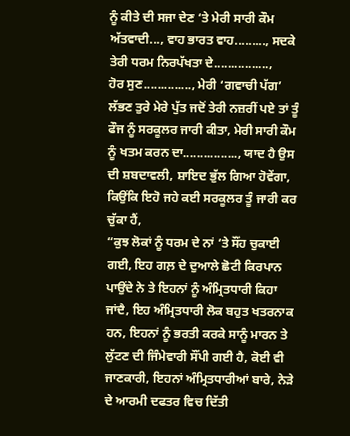ਨੂੰ ਕੀਤੇ ਦੀ ਸਜਾ ਦੇਣ ‘ਤੇ ਮੇਰੀ ਸਾਰੀ ਕੌਮ ਅੱਤਵਾਦੀ..., ਵਾਹ ਭਾਰਤ ਵਾਹ........., ਸਦਕੇ ਤੇਰੀ ਧਰਮ ਨਿਰਪੱਖਤਾ ਦੇ................,
ਹੋਰ ਸੁਣ.............., ਮੇਰੀ ‘ਗਵਾਚੀ ਪੱਗ’ ਲੱਭਣ ਤੁਰੇ ਮੇਰੇ ਪੁੱਤ ਜਦੋਂ ਤੇਰੀ ਨਜ਼ਰੀਂ ਪਏ ਤਾਂ ਤੂੰ ਫੌਜ ਨੂੰ ਸਰਕੂਲਰ ਜਾਰੀ ਕੀਤਾ, ਮੇਰੀ ਸਾਰੀ ਕੌਮ ਨੂੰ ਖਤਮ ਕਰਨ ਦਾ................, ਯਾਦ ਹੈ ਉਸ ਦੀ ਸ਼ਬਦਾਵਲੀ, ਸ਼ਾਇਦ ਭੁੱਲ ਗਿਆ ਹੋਵੇਂਗਾ, ਕਿਉਂਕਿ ਇਹੋ ਜਹੇ ਕਈ ਸਰਕੂਲਰ ਤੂੰ ਜਾਰੀ ਕਰ ਚੁੱਕਾ ਹੈਂ,
“ਕੁਝ ਲੋਕਾਂ ਨੂੰ ਧਰਮ ਦੇ ਨਾਂ ‘ਤੇ ਸੌਂਹ ਚੁਕਾਈ ਗਈ, ਇਹ ਗਲ਼ ਦੇ ਦੁਆਲੇ ਛੋਟੀ ਕਿਰਪਾਨ ਪਾਉਂਦੇ ਨੇ ਤੇ ਇਹਨਾਂ ਨੂੰ ਅੰਮ੍ਰਿਤਧਾਰੀ ਕਿਹਾ ਜਾਂਦੈ, ਇਹ ਅੰਮ੍ਰਿਤਧਾਰੀ ਲੋਕ ਬਹੁਤ ਖਤਰਨਾਕ ਹਨ, ਇਹਨਾਂ ਨੂੰ ਭਰਤੀ ਕਰਕੇ ਸਾਨੂੰ ਮਾਰਨ ਤੇ ਲੁੱਟਣ ਦੀ ਜਿੰਮੇਵਾਰੀ ਸੌਂਪੀ ਗਈ ਹੈ, ਕੋਈ ਵੀ ਜਾਣਕਾਰੀ, ਇਹਨਾਂ ਅੰਮ੍ਰਿਤਧਾਰੀਆਂ ਬਾਰੇ, ਨੇੜੇ ਦੇ ਆਰਮੀ ਦਫਤਰ ਵਿਚ ਦਿੱਤੀ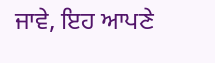ਜਾਵੇ, ਇਹ ਆਪਣੇ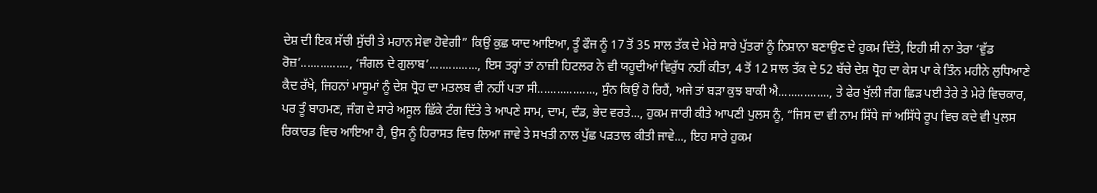ਦੇਸ਼ ਦੀ ਇਕ ਸੱਚੀ ਸੁੱਚੀ ਤੇ ਮਹਾਨ ਸੇਵਾ ਹੋਵੇਗੀ” ਕਿਉਂ ਕੁਛ ਯਾਦ ਆਇਆ, ਤੂੰ ਫੌਜ ਨੂੰ 17 ਤੋਂ 35 ਸਾਲ ਤੱਕ ਦੇ ਮੇਰੇ ਸਾਰੇ ਪੁੱਤਰਾਂ ਨੂੰ ਨਿਸ਼ਾਨਾ ਬਣਾਉਣ ਦੇ ਹੁਕਮ ਦਿੱਤੇ, ਇਹੀ ਸੀ ਨਾ ਤੇਰਾ ‘ਵੁੱਡ ਰੋਜ਼’..............., ‘ਜੰਗਲ ਦੇ ਗੁਲਾਬ’..............., ਇਸ ਤਰ੍ਹਾਂ ਤਾਂ ਨਾਜ਼ੀ ਹਿਟਲਰ ਨੇ ਵੀ ਯਹੂਦੀਆਂ ਵਿਰੁੱਧ ਨਹੀਂ ਕੀਤਾ, 4 ਤੋਂ 12 ਸਾਲ ਤੱਕ ਦੇ 52 ਬੱਚੇ ਦੇਸ਼ ਧ੍ਰੋਹ ਦਾ ਕੇਸ ਪਾ ਕੇ ਤਿੰਨ ਮਹੀਨੇ ਲੁਧਿਆਣੇ ਕੈਦ ਰੱਖੇ, ਜਿਹਨਾਂ ਮਾਸੂਮਾਂ ਨੂੰ ਦੇਸ਼ ਧ੍ਰੋਹ ਦਾ ਮਤਲਬ ਵੀ ਨਹੀਂ ਪਤਾ ਸੀ.................., ਸੁੰਨ ਕਿਉਂ ਹੋ ਰਿਹੈਂ, ਅਜੇ ਤਾਂ ਬੜਾ ਕੁਝ ਬਾਕੀ ਐ................, ਤੇ ਫੇਰ ਖੁੱਲੀ ਜੰਗ ਛਿੜ ਪਈ ਤੇਰੇ ਤੇ ਮੇਰੇ ਵਿਚਕਾਰ, ਪਰ ਤੂੰ ਬਾਹਮਣ, ਜੰਗ ਦੇ ਸਾਰੇ ਅਸੂਲ ਛਿੱਕੇ ਟੰਗ ਦਿੱਤੇ ਤੇ ਆਪਣੇ ਸਾਮ, ਦਾਮ, ਦੰਡ, ਭੇਦ ਵਰਤੇ..., ਹੁਕਮ ਜਾਰੀ ਕੀਤੇ ਆਪਣੀ ਪੁਲਸ ਨੂੰ, “ਜਿਸ ਦਾ ਵੀ ਨਾਮ ਸਿੱਧੇ ਜਾਂ ਅਸਿੱਧੇ ਰੂਪ ਵਿਚ ਕਦੇ ਵੀ ਪੁਲਸ ਰਿਕਾਰਡ ਵਿਚ ਆਇਆ ਹੈ, ਉਸ ਨੂੰ ਹਿਰਾਸਤ ਵਿਚ ਲਿਆ ਜਾਵੇ ਤੇ ਸਖਤੀ ਨਾਲ ਪੁੱਛ ਪੜਤਾਲ ਕੀਤੀ ਜਾਵੇ..., ਇਹ ਸਾਰੇ ਹੁਕਮ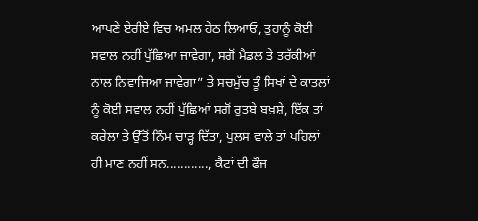ਆਪਣੇ ਏਰੀਏ ਵਿਚ ਅਮਲ ਹੇਠ ਲਿਆਓ, ਤੁਹਾਨੂੰ ਕੋਈ ਸਵਾਲ ਨਹੀਂ ਪੁੱਛਿਆ ਜਾਵੇਗਾ, ਸਗੋਂ ਮੈਡਲ ਤੇ ਤਰੱਕੀਆਂ ਨਾਲ ਨਿਵਾਜਿਆ ਜਾਵੇਗਾ” ਤੇ ਸਚਮੁੱਚ ਤੂੰ ਸਿਖਾਂ ਦੇ ਕਾਤਲਾਂ ਨੂੰ ਕੋਈ ਸਵਾਲ ਨਹੀਂ ਪੁੱਛਿਆਂ ਸਗੋਂ ਰੁਤਬੇ ਬਖ਼ਸ਼ੇ, ਇੱਕ ਤਾਂ ਕਰੇਲਾ ਤੇ ਉੱਤੋਂ ਨਿੰਮ ਚਾੜ੍ਹ ਦਿੱਤਾ, ਪੁਲਸ ਵਾਲੇ ਤਾਂ ਪਹਿਲਾਂ ਹੀ ਮਾਣ ਨਹੀਂ ਸਨ............, ਕੈਟਾਂ ਦੀ ਫੌਜ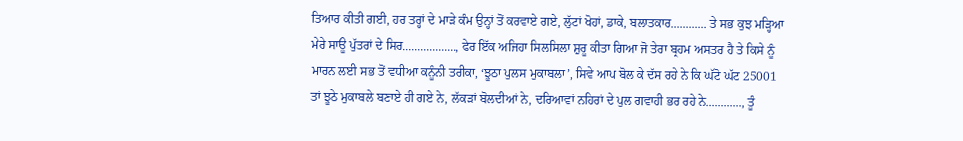ਤਿਆਰ ਕੀਤੀ ਗਈ, ਹਰ ਤਰ੍ਹਾਂ ਦੇ ਮਾੜੇ ਕੰਮ ਉਨ੍ਹਾਂ ਤੋਂ ਕਰਵਾਏ ਗਏ, ਲੁੱਟਾਂ ਖੋਹਾਂ, ਡਾਕੇ, ਬਲਾਤਕਾਰ............ ਤੇ ਸਭ ਕੁਝ ਮੜ੍ਹਿਆ ਮੇਰੇ ਸਾਊ ਪੁੱਤਰਾਂ ਦੇ ਸਿਰ.................., ਫੇਰ ਇੱਕ ਅਜਿਹਾ ਸਿਲਸਿਲਾ ਸ਼ੁਰੂ ਕੀਤਾ ਗਿਆ ਜੋ ਤੇਰਾ ਬ੍ਰਹਮ ਅਸਤਰ ਹੈ ਤੇ ਕਿਸੇ ਨੂੰ ਮਾਰਨ ਲਈ ਸਭ ਤੋਂ ਵਧੀਆ ਕਨੂੰਨੀ ਤਰੀਕਾ, ‘ਝੂਠਾ ਪੁਲਸ ਮੁਕਾਬਲਾ’, ਸਿਵੇ ਆਪ ਬੋਲ ਕੇ ਦੱਸ ਰਹੇ ਨੇ ਕਿ ਘੱਟੋ ਘੱਟ 25001 ਤਾਂ ਝੂਠੇ ਮੁਕਾਬਲੇ ਬਣਾਏ ਹੀ ਗਏ ਨੇ, ਲੱਕੜਾਂ ਬੋਲਦੀਆਂ ਨੇ, ਦਰਿਆਵਾਂ ਨਹਿਰਾਂ ਦੇ ਪੁਲ ਗਵਾਹੀ ਭਰ ਰਹੇ ਨੇ............, ਤੂੰ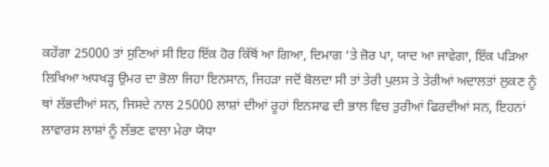ਕਹੇਂਗਾ 25000 ਤਾਂ ਸੁਣਿਆਂ ਸੀ ਇਹ ਇੱਕ ਹੋਰ ਕਿੱਥੋਂ ਆ ਗਿਆ, ਦਿਮਾਗ ‘ਤੇ ਜ਼ੋਰ ਪਾ, ਯਾਦ ਆ ਜਾਵੇਗਾ, ਇੱਕ ਪੜਿਆ ਲਿਖਿਆ ਅਧਖੜ੍ਹ ਉਮਰ ਦਾ ਭੋਲਾ ਜਿਹਾ ਇਨਸਾਨ, ਜਿਹੜਾ ਜਦੋਂ ਬੋਲਦਾ ਸੀ ਤਾਂ ਤੇਰੀ ਪੁਲਸ ਤੇ ਤੇਰੀਆਂ ਅਦਾਲਤਾਂ ਲੁਕਣ ਨੂੰ ਥਾਂ ਲੱਭਦੀਆਂ ਸਨ, ਜਿਸਦੇ ਨਾਲ 25000 ਲਾਸ਼ਾਂ ਦੀਆਂ ਰੂਹਾਂ ਇਨਸਾਫ ਦੀ ਭਾਲ ਵਿਚ ਤੁਰੀਆਂ ਫਿਰਦੀਆਂ ਸਨ, ਇਹਨਾਂ ਲਾਵਾਰਸ ਲਾਸ਼ਾਂ ਨੂੰ ਲੱਭਣ ਵਾਲਾ ਮੇਰਾ ਯੋਧਾ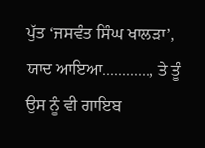ਪੁੱਤ ‘ਜਸਵੰਤ ਸਿੰਘ ਖਾਲੜਾ’, ਯਾਦ ਆਇਆ............, ਤੇ ਤੂੰ ਉਸ ਨੂੰ ਵੀ ਗਾਇਬ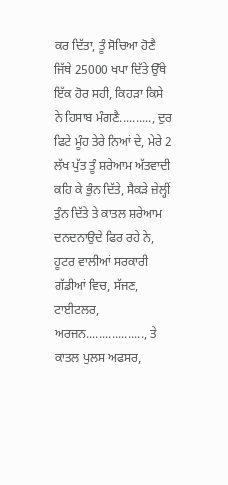ਕਰ ਦਿੱਤਾ, ਤੂੰ ਸੋਚਿਆ ਹੋਣੈ ਜਿੱਥੇ 25000 ਖਪਾ ਦਿੱਤੇ ਉੱਥੇ ਇੱਕ ਹੋਰ ਸਹੀ, ਕਿਹੜਾ ਕਿਸੇ ਨੇ ਹਿਸਾਬ ਮੰਗਣੈ.........., ਦੁਰ ਫਿਟੇ ਮੂੰਹ ਤੇਰੇ ਨਿਆਂ ਦੇ, ਮੇਰੇ 2 ਲੱਖ ਪੁੱਤ ਤੂੰ ਸ਼ਰੇਆਮ ਅੱਤਵਾਦੀ ਕਹਿ ਕੇ ਭੁੰਨ ਦਿੱਤੇ, ਸੈਕੜੇ ਜ਼ੇਲ੍ਹੀਂ ਤੁੰਨ ਦਿੱਤੇ ਤੇ ਕਾਤਲ ਸ਼ਰੇਆਮ ਦਨਦਨਾਉਦੇ ਫਿਰ ਰਹੇ ਨੇ, ਹੂਟਰ ਵਾਲੀਆਂ ਸਰਕਾਰੀ ਗੱਡੀਆਂ ਵਿਚ, ਸੱਜਣ, ਟਾਈਟਲਰ, ਅਰਜਨ.................., ਤੇ ਕਾਤਲ ਪੁਲਸ ਅਫਸਰ,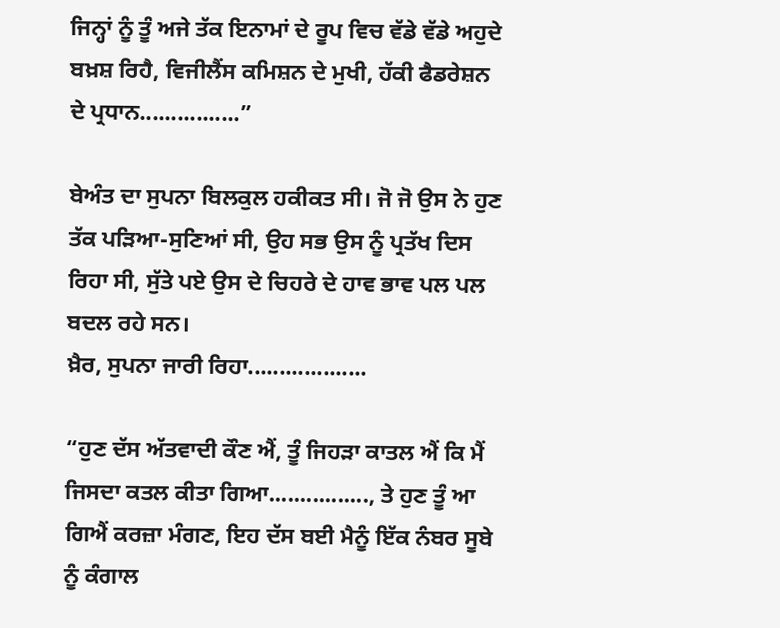ਜਿਨ੍ਹਾਂ ਨੂੰ ਤੂੰ ਅਜੇ ਤੱਕ ਇਨਾਮਾਂ ਦੇ ਰੂਪ ਵਿਚ ਵੱਡੇ ਵੱਡੇ ਅਹੁਦੇ ਬਖ਼ਸ਼ ਰਿਹੈ, ਵਿਜੀਲੈਂਸ ਕਮਿਸ਼ਨ ਦੇ ਮੁਖੀ, ਹੱਕੀ ਫੈਡਰੇਸ਼ਨ ਦੇ ਪ੍ਰਧਾਨ................”

ਬੇਅੰਤ ਦਾ ਸੁਪਨਾ ਬਿਲਕੁਲ ਹਕੀਕਤ ਸੀ। ਜੋ ਜੋ ਉਸ ਨੇ ਹੁਣ ਤੱਕ ਪੜਿਆ-ਸੁਣਿਆਂ ਸੀ, ਉਹ ਸਭ ਉਸ ਨੂੰ ਪ੍ਰਤੱਖ ਦਿਸ ਰਿਹਾ ਸੀ, ਸੁੱਤੇ ਪਏ ਉਸ ਦੇ ਚਿਹਰੇ ਦੇ ਹਾਵ ਭਾਵ ਪਲ ਪਲ ਬਦਲ ਰਹੇ ਸਨ।
ਖ਼ੈਰ, ਸੁਪਨਾ ਜਾਰੀ ਰਿਹਾ...................

“ਹੁਣ ਦੱਸ ਅੱਤਵਾਦੀ ਕੌਣ ਐਂ, ਤੂੰ ਜਿਹੜਾ ਕਾਤਲ ਐਂ ਕਿ ਮੈਂ ਜਿਸਦਾ ਕਤਲ ਕੀਤਾ ਗਿਆ................, ਤੇ ਹੁਣ ਤੂੰ ਆ ਗਿਐਂ ਕਰਜ਼ਾ ਮੰਗਣ, ਇਹ ਦੱਸ ਬਈ ਮੈਨੂੰ ਇੱਕ ਨੰਬਰ ਸੂਬੇ ਨੂੰ ਕੰਗਾਲ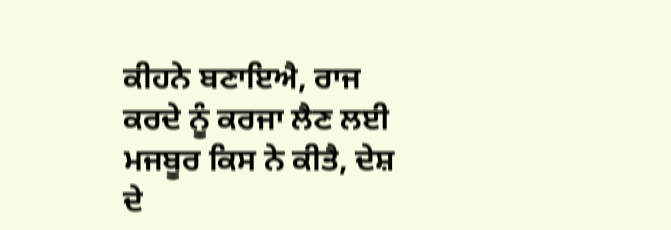ਕੀਹਨੇ ਬਣਾਇਐ, ਰਾਜ ਕਰਦੇ ਨੂੰ ਕਰਜਾ ਲੈਣ ਲਈ ਮਜਬੂਰ ਕਿਸ ਨੇ ਕੀਤੈ, ਦੇਸ਼ ਦੇ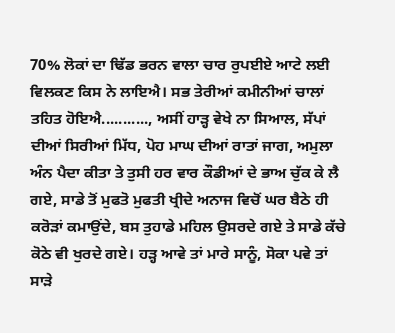70% ਲੋਕਾਂ ਦਾ ਢਿੱਡ ਭਰਨ ਵਾਲਾ ਚਾਰ ਰੁਪਈਏ ਆਟੇ ਲਈ ਵਿਲਕਣ ਕਿਸ ਨੇ ਲਾਇਐ। ਸਭ ਤੇਰੀਆਂ ਕਮੀਨੀਆਂ ਚਾਲਾਂ ਤਹਿਤ ਹੋਇਐ..........., ਅਸੀਂ ਹਾੜ੍ਹ ਵੇਖੇ ਨਾ ਸਿਆਲ, ਸੱਪਾਂ ਦੀਆਂ ਸਿਰੀਆਂ ਮਿੱਧ, ਪੋਹ ਮਾਘ ਦੀਆਂ ਰਾਤਾਂ ਜਾਗ, ਅਮੁਲਾ ਅੰਨ ਪੈਦਾ ਕੀਤਾ ਤੇ ਤੁਸੀ ਹਰ ਵਾਰ ਕੌਡੀਆਂ ਦੇ ਭਾਅ ਚੁੱਕ ਕੇ ਲੈ ਗਏ, ਸਾਡੇ ਤੋਂ ਮੁਫਤੋ ਮੁਫਤੀ ਖ੍ਰੀਦੇ ਅਨਾਜ ਵਿਚੋਂ ਘਰ ਬੈਠੇ ਹੀ ਕਰੋੜਾਂ ਕਮਾਉਂਦੇ, ਬਸ ਤੁਹਾਡੇ ਮਹਿਲ ਉਸਰਦੇ ਗਏ ਤੇ ਸਾਡੇ ਕੱਚੇ ਕੋਠੇ ਵੀ ਖੁਰਦੇ ਗਏ। ਹੜ੍ਹ ਆਵੇ ਤਾਂ ਮਾਰੇ ਸਾਨੂੰ, ਸੋਕਾ ਪਵੇ ਤਾਂ ਸਾੜੇ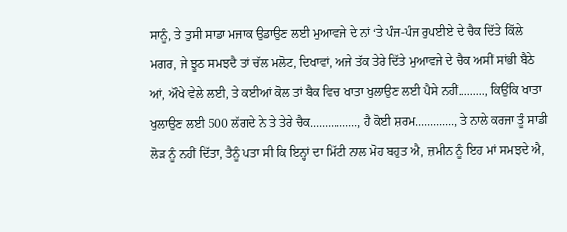ਸਾਨੂੰ, ਤੇ ਤੁਸੀ ਸਾਡਾ ਮਜਾਕ ਉਡਾਉਣ ਲਈ ਮੁਆਵਜੇ ਦੇ ਨਾਂ ‘ਤੇ ਪੰਜ-ਪੰਜ ਰੁਪਈਏ ਦੇ ਚੈਕ ਦਿੱਤੇ ਕਿੱਲੇ ਮਗਰ, ਜੇ ਝੂਠ ਸਮਝਦੈ ਤਾਂ ਚੱਲ ਮਲੋਟ, ਦਿਖਾਵਾਂ, ਅਜੇ ਤੱਕ ਤੇਰੇ ਦਿੱਤੇ ਮੁਆਵਜੇ ਦੇ ਚੈਕ ਅਸੀਂ ਸਾਂਭੀ ਬੈਠੇ ਆਂ, ਔਖੇ ਵੇਲੇ ਲਈ, ਤੇ ਕਈਆਂ ਕੋਲ ਤਾਂ ਬੈਕ ਵਿਚ ਖਾਤਾ ਖੁਲਾਉਣ ਲਈ ਪੈਸੇ ਨਹੀਂ........., ਕਿਉਂਕਿ ਖਾਤਾ ਖੁਲਾਉਣ ਲਈ 500 ਲੱਗਦੇ ਨੇ ਤੇ ਤੇਰੇ ਚੈਕ................, ਹੈ ਕੋਈ ਸ਼ਰਮ............., ਤੇ ਨਾਲੇ ਕਰਜਾ ਤੂੰ ਸਾਡੀ ਲੋੜ ਨੂੰ ਨਹੀਂ ਦਿੱਤਾ, ਤੈਨੂੰ ਪਤਾ ਸੀ ਕਿ ਇਨ੍ਹਾਂ ਦਾ ਮਿੱਟੀ ਨਾਲ ਮੋਹ ਬਹੁਤ ਐ, ਜ਼ਮੀਨ ਨੂੰ ਇਹ ਮਾਂ ਸਮਝਦੇ ਐ,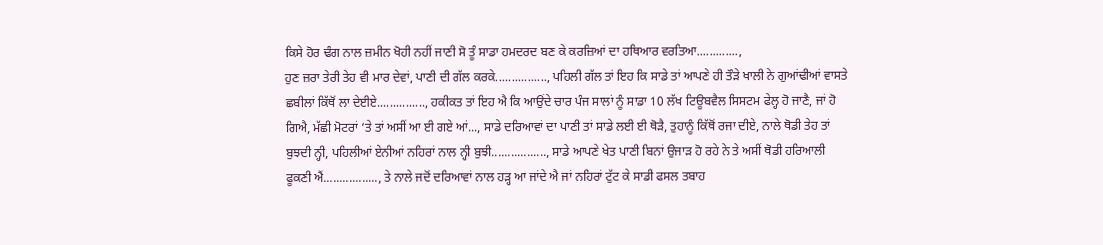ਕਿਸੇ ਹੋਰ ਢੰਗ ਨਾਲ ਜ਼ਮੀਨ ਖੋਹੀ ਨਹੀਂ ਜਾਣੀ ਸੋ ਤੂੰ ਸਾਡਾ ਹਮਦਰਦ ਬਣ ਕੇ ਕਰਜ਼ਿਆਂ ਦਾ ਹਥਿਆਰ ਵਰਤਿਆ.............,
ਹੁਣ ਜ਼ਰਾ ਤੇਰੀ ਤੇਹ ਵੀ ਮਾਰ ਦੇਵਾਂ, ਪਾਣੀ ਦੀ ਗੱਲ ਕਰਕੇ................, ਪਹਿਲੀ ਗੱਲ ਤਾਂ ਇਹ ਕਿ ਸਾਡੇ ਤਾਂ ਆਪਣੇ ਹੀ ਤੌੜੇ ਖਾਲੀ ਨੇ ਗੁਆਂਢੀਆਂ ਵਾਸਤੇ ਛਬੀਲਾਂ ਕਿੱਥੋਂ ਲਾ ਦੇਈਏ..............., ਹਕੀਕਤ ਤਾਂ ਇਹ ਐ ਕਿ ਆਉਂਦੇ ਚਾਰ ਪੰਜ ਸਾਲਾਂ ਨੂੰ ਸਾਡਾ 10 ਲੱਖ ਟਿਊਬਵੈਲ ਸਿਸਟਮ ਫੇਲ੍ਹ ਹੋ ਜਾਣੈ, ਜਾਂ ਹੋ ਗਿਐ, ਮੱਛੀ ਮੋਟਰਾਂ ‘ਤੇ ਤਾਂ ਅਸੀਂ ਆ ਈ ਗਏ ਆਂ..., ਸਾਡੇ ਦਰਿਆਵਾਂ ਦਾ ਪਾਣੀ ਤਾਂ ਸਾਡੇ ਲਈ ਈ ਥੋੜੈ, ਤੁਹਾਨੂੰ ਕਿੱਥੋਂ ਰਜਾ ਦੀਏ, ਨਾਲੇ ਥੋਡੀ ਤੇਹ ਤਾਂ ਬੁਝਦੀ ਨ੍ਹੀ, ਪਹਿਲੀਆਂ ਏਨੀਆਂ ਨਹਿਰਾਂ ਨਾਲ ਨ੍ਹੀ ਬੁਝੀ................., ਸਾਡੇ ਆਪਣੇ ਖੇਤ ਪਾਣੀ ਬਿਨਾਂ ਉਜਾੜ ਹੋ ਰਹੇ ਨੇ ਤੇ ਅਸੀਂ ਥੋਡੀ ਹਰਿਆਲੀ ਫੂਕਣੀ ਐਂ................., ਤੇ ਨਾਲੇ ਜਦੋਂ ਦਰਿਆਵਾਂ ਨਾਲ ਹੜ੍ਹ ਆ ਜਾਂਦੇ ਐ ਜਾਂ ਨਹਿਰਾਂ ਟੁੱਟ ਕੇ ਸਾਡੀ ਫਸਲ ਤਬਾਹ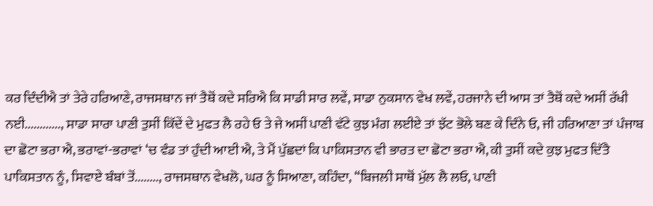ਕਰ ਦਿੰਦੀਐ ਤਾਂ ਤੇਰੇ ਹਰਿਆਣੇ, ਰਾਜਸਥਾਨ ਜਾਂ ਤੈਥੋਂ ਕਦੇ ਸਰਿਐ ਕਿ ਸਾਡੀ ਸਾਰ ਲਵੇਂ, ਸਾਡਾ ਨੁਕਸਾਨ ਵੇਖ ਲਵੇਂ, ਹਰਜਾਨੇ ਦੀ ਆਸ ਤਾਂ ਤੈਥੋਂ ਕਦੇ ਅਸੀਂ ਰੱਖੀ ਨਈ............, ਸਾਡਾ ਸਾਰਾ ਪਾਣੀ ਤੁਸੀਂ ਕਿੱਦੇਂ ਦੇ ਮੁਫਤ ਲੈ ਰਹੇ ਓ ਤੇ ਜੇ ਅਸੀਂ ਪਾਣੀ ਵੱਟੇ ਕੁਝ ਮੰਗ ਲਈਏ ਤਾਂ ਝੱਟ ਭੋਲੇ ਬਣ ਕੇ ਦਿੰਨੇ ਓ, ਜੀ ਹਰਿਆਣਾ ਤਾਂ ਪੰਜਾਬ ਦਾ ਛੋਟਾ ਭਰਾ ਐ, ਭਰਾਵਾਂ-ਭਰਾਵਾਂ ‘ਚ ਵੰਡ ਤਾਂ ਹੁੰਦੀ ਆਈ ਐ, ਤੇ ਮੈਂ ਪੁੱਛਦਾਂ ਕਿ ਪਾਕਿਸਤਾਨ ਵੀ ਭਾਰਤ ਦਾ ਛੋਟਾ ਭਰਾ ਐ, ਕੀ ਤੁਸੀਂ ਕਦੇ ਕੁਝ ਮੁਫਤ ਦਿੱਤੈ ਪਾਕਿਸਤਾਨ ਨੂੰ, ਸਿਵਾਏ ਬੰਬਾਂ ਤੋਂ........, ਰਾਜਸਥਾਨ ਵੇਖਲੋ, ਘਰ ਨੂੰ ਸਿਆਣਾ, ਕਹਿੰਦਾ, “ਬਿਜਲੀ ਸਾਥੋਂ ਮੁੱਲ ਲੈ ਲਓ, ਪਾਣੀ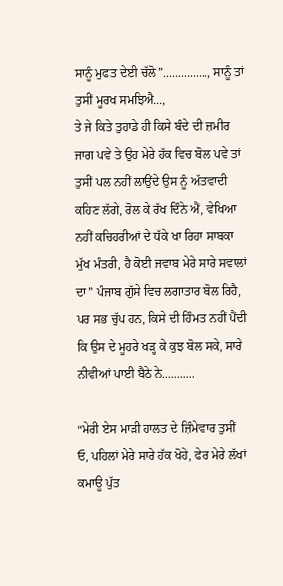ਸਾਨੂੰ ਮੁਫਤ ਦੇਈ ਚੱਲੋ”..............., ਸਾਨੂੰ ਤਾਂ ਤੁਸੀਂ ਮੂਰਖ ਸਮਝਿਐ...,
ਤੇ ਜੇ ਕਿਤੇ ਤੁਹਾਡੇ ਹੀ ਕਿਸੇ ਬੰਦੇ ਦੀ ਜ਼ਮੀਰ ਜਾਗ ਪਵੇ ਤੇ ਉਹ ਮੇਰੇ ਹੱਕ ਵਿਚ ਬੋਲ ਪਵੇ ਤਾਂ ਤੁਸੀਂ ਪਲ ਨਹੀਂ ਲਾਉਂਦੇ ਉਸ ਨੂੰ ਅੱਤਵਾਦੀ ਕਹਿਣ ਲੱਗੇ, ਰੋਲ ਕੇ ਰੱਖ ਦਿੰਨੇ ਐਂ, ਵੇਖਿਆ ਨਹੀਂ ਕਚਿਹਰੀਆਂ ਦੇ ਧੱਕੇ ਖਾ ਰਿਹਾ ਸਾਬਕਾ ਮੁੱਖ ਮੰਤਰੀ, ਹੈ ਕੋਈ ਜਵਾਬ ਮੇਰੇ ਸਾਰੇ ਸਵਾਲਾਂ ਦਾ” ਪੰਜਾਬ ਗੁੱਸੇ ਵਿਚ ਲਗਾਤਾਰ ਬੋਲ ਰਿਹੈ, ਪਰ ਸਭ ਚੁੱਪ ਹਨ, ਕਿਸੇ ਦੀ ਹਿੰਮਤ ਨਹੀਂ ਪੈਂਦੀ ਕਿ ਉਸ ਦੇ ਮੂਹਰੇ ਖੜ੍ਹ ਕੇ ਕੁਝ ਬੋਲ ਸਕੇ, ਸਾਰੇ ਨੀਵੀਆਂ ਪਾਈ ਬੈਠੇ ਨੇ...........

“ਮੇਰੀ ਏਸ ਮਾੜੀ ਹਾਲਤ ਦੇ ਜ਼ਿੰਮੇਵਾਰ ਤੁਸੀਂ ਓ, ਪਹਿਲਾਂ ਮੇਰੇ ਸਾਰੇ ਹੱਕ ਖੋਹੇ, ਫੇਰ ਮੇਰੇ ਲੱਖਾਂ ਕਮਾਊ ਪੁੱਤ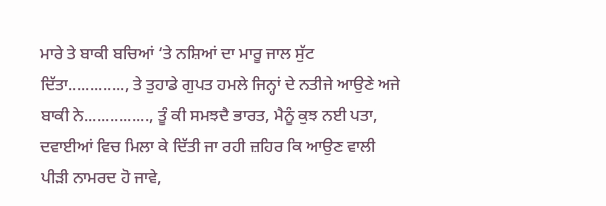ਮਾਰੇ ਤੇ ਬਾਕੀ ਬਚਿਆਂ ‘ਤੇ ਨਸ਼ਿਆਂ ਦਾ ਮਾਰੂ ਜਾਲ ਸੁੱਟ ਦਿੱਤਾ............., ਤੇ ਤੁਹਾਡੇ ਗੁਪਤ ਹਮਲੇ ਜਿਨ੍ਹਾਂ ਦੇ ਨਤੀਜੇ ਆਉਣੇ ਅਜੇ ਬਾਕੀ ਨੇ..............., ਤੂੰ ਕੀ ਸਮਝਦੈ ਭਾਰਤ, ਮੈਨੂੰ ਕੁਝ ਨਈ ਪਤਾ, ਦਵਾਈਆਂ ਵਿਚ ਮਿਲਾ ਕੇ ਦਿੱਤੀ ਜਾ ਰਹੀ ਜ਼ਹਿਰ ਕਿ ਆਉਣ ਵਾਲੀ ਪੀੜੀ ਨਾਮਰਦ ਹੋ ਜਾਵੇ,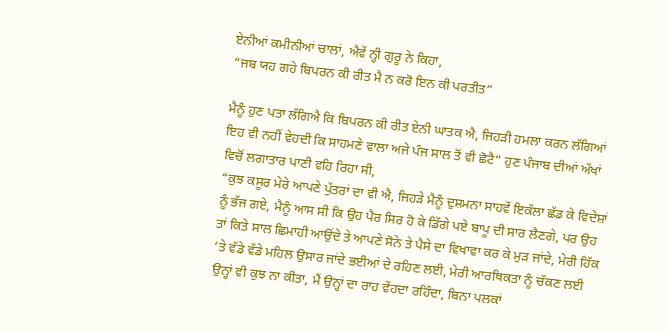ਏਨੀਆਂ ਕਮੀਨੀਆਂ ਚਾਲਾਂ, ਐਵੇਂ ਨ੍ਹੀ ਗੁਰੂ ਨੇ ਕਿਹਾ,
“ਜਬ ਯਹ ਗਹੇ ਬਿਪਰਨ ਕੀ ਰੀਤ ਮੈ ਨ ਕਰੋ ਇਨ ਕੀ ਪਰਤੀਤ”

ਮੈਨੂੰ ਹੁਣ ਪਤਾ ਲੱਗਿਐ ਕਿ ਬਿਪਰਨ ਕੀ ਰੀਤ ਏਨੀ ਘਾਤਕ ਐ, ਜਿਹੜੀ ਹਮਲਾ ਕਰਨ ਲੱਗਿਆਂ ਇਹ ਵੀ ਨਹੀਂ ਵੇਹਦੀ ਕਿ ਸਾਹਮਣੇ ਵਾਲਾ ਅਜੇ ਪੰਜ ਸਾਲ ਤੋਂ ਵੀ ਛੋਟੈ” ਹੁਣ ਪੰਜਾਬ ਦੀਆਂ ਅੱਖਾਂ ਵਿਚੋਂ ਲਗਾਤਾਰ ਪਾਣੀ ਵਹਿ ਰਿਹਾ ਸੀ,
“ਕੁਝ ਕਸੂਰ ਮੇਰੇ ਆਪਣੇ ਪੁੱਤਰਾਂ ਦਾ ਵੀ ਐ, ਜਿਹੜੇ ਮੈਨੂੰ ਦੁਸ਼ਮਨਾ ਸਾਹਵੇਂ ਇਕੱਲਾ ਛੱਡ ਕੇ ਵਿਦੇਸ਼ਾਂ ਨੂੰ ਭੱਜ ਗਏ, ਮੈਨੂੰ ਆਸ ਸੀ ਕਿ ਉਹ ਪੈਰ ਸਿਰ ਹੋ ਕੇ ਡਿੱਗੇ ਪਏ ਬਾਪੂ ਦੀ ਸਾਰ ਲੈਣਗੇ, ਪਰ ਉਹ ਤਾਂ ਕਿਤੇ ਸਾਲ ਛਿਮਾਹੀ ਆਉਂਦੇ ਤੇ ਆਪਣੇ ਸੋਨੇ ਤੇ ਪੈਸੇ ਦਾ ਵਿਖਾਵਾ ਕਰ ਕੇ ਮੁੜ ਜਾਂਦੇ, ਮੇਰੀ ਹਿੱਕ ‘ਤੇ ਵੱਡੇ ਵੱਡੇ ਮਹਿਲ ਉਸਾਰ ਜਾਂਦੇ ਭਈਆਂ ਦੇ ਰਹਿਣ ਲਈ, ਮੇਰੀ ਆਰਥਿਕਤਾ ਨੂੰ ਚੱਕਣ ਲਈ ਉਨ੍ਹਾਂ ਵੀ ਕੁਝ ਨਾ ਕੀਤਾ, ਮੈਂ ਉਨ੍ਹਾਂ ਦਾ ਰਾਹ ਵੇਂਹਦਾ ਰਹਿੰਦਾ, ਬਿਨਾ ਪਲਕਾਂ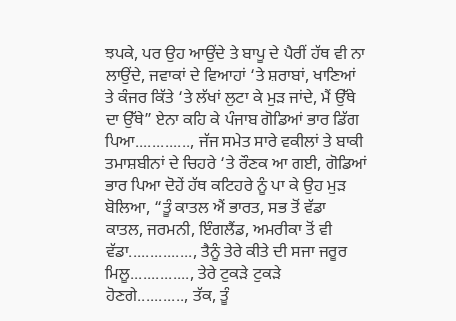ਝਪਕੇ, ਪਰ ਉਹ ਆਉਂਦੇ ਤੇ ਬਾਪੂ ਦੇ ਪੈਰੀਂ ਹੱਥ ਵੀ ਨਾ ਲਾਉਂਦੇ, ਜਵਾਕਾਂ ਦੇ ਵਿਆਹਾਂ ‘ਤੇ ਸ਼ਰਾਬਾਂ, ਖਾਣਿਆਂ ਤੇ ਕੰਜਰ ਕਿੱਤੇ ‘ਤੇ ਲੱਖਾਂ ਲੁਟਾ ਕੇ ਮੁੜ ਜਾਂਦੇ, ਮੈਂ ਉੱਥੇ ਦਾ ਉੱਥੇ” ਏਨਾ ਕਹਿ ਕੇ ਪੰਜਾਬ ਗੋਡਿਆਂ ਭਾਰ ਡਿੱਗ ਪਿਆ............., ਜੱਜ ਸਮੇਤ ਸਾਰੇ ਵਕੀਲਾਂ ਤੇ ਬਾਕੀ ਤਮਾਸ਼ਬੀਨਾਂ ਦੇ ਚਿਹਰੇ ‘ਤੇ ਰੌਣਕ ਆ ਗਈ, ਗੋਡਿਆਂ ਭਾਰ ਪਿਆ ਦੋਹੇਂ ਹੱਥ ਕਟਿਹਰੇ ਨੂੰ ਪਾ ਕੇ ਉਹ ਮੁੜ ਬੋਲਿਆ, “ਤੂੰ ਕਾਤਲ ਐਂ ਭਾਰਤ, ਸਭ ਤੋਂ ਵੱਡਾ ਕਾਤਲ, ਜਰਮਨੀ, ਇੰਗਲੈਂਡ, ਅਮਰੀਕਾ ਤੋਂ ਵੀ ਵੱਡਾ..............., ਤੈਨੂੰ ਤੇਰੇ ਕੀਤੇ ਦੀ ਸਜਾ ਜਰੂਰ ਮਿਲੂ.............., ਤੇਰੇ ਟੁਕੜੇ ਟੁਕੜੇ ਹੋਣਗੇ..........., ਤੱਕ, ਤੂੰ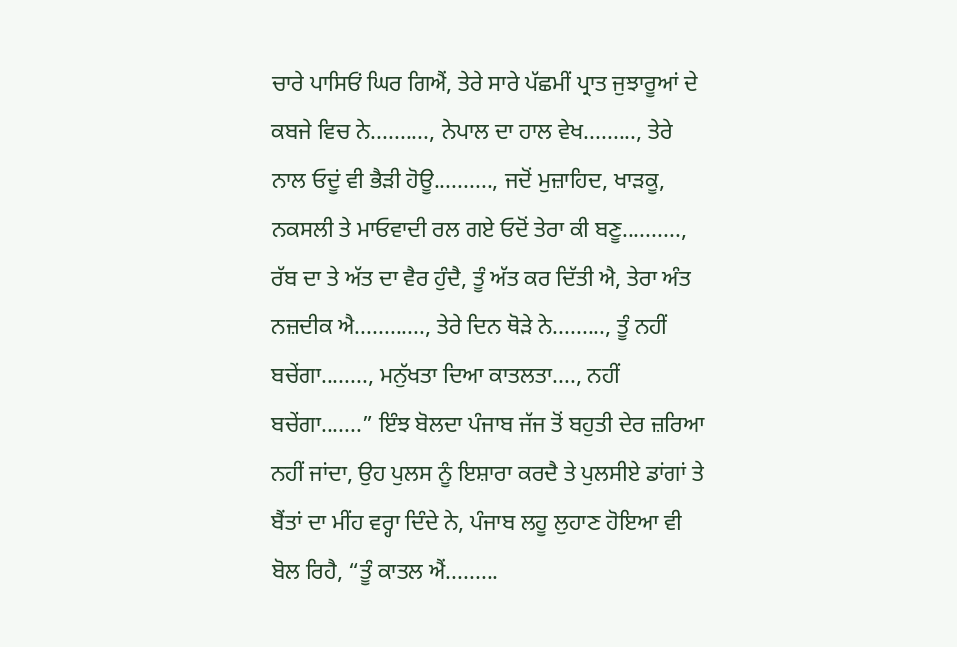ਚਾਰੇ ਪਾਸਿਓਂ ਘਿਰ ਗਿਐਂ, ਤੇਰੇ ਸਾਰੇ ਪੱਛਮੀਂ ਪ੍ਰਾਤ ਜੁਝਾਰੂਆਂ ਦੇ ਕਬਜੇ ਵਿਚ ਨੇ.........., ਨੇਪਾਲ ਦਾ ਹਾਲ ਵੇਖ........., ਤੇਰੇ ਨਾਲ ਓਦੂਂ ਵੀ ਭੈੜੀ ਹੋਊ.........., ਜਦੋਂ ਮੁਜ਼ਾਹਿਦ, ਖਾੜਕੂ, ਨਕਸਲੀ ਤੇ ਮਾਓਵਾਦੀ ਰਲ ਗਏ ਓਦੋਂ ਤੇਰਾ ਕੀ ਬਣੂ.........., ਰੱਬ ਦਾ ਤੇ ਅੱਤ ਦਾ ਵੈਰ ਹੁੰਦੈ, ਤੂੰ ਅੱਤ ਕਰ ਦਿੱਤੀ ਐ, ਤੇਰਾ ਅੰਤ ਨਜ਼ਦੀਕ ਐ............, ਤੇਰੇ ਦਿਨ ਥੋੜੇ ਨੇ........., ਤੂੰ ਨਹੀਂ ਬਚੇਂਗਾ........, ਮਨੁੱਖਤਾ ਦਿਆ ਕਾਤਲਤਾ...., ਨਹੀਂ ਬਚੇਂਗਾ.......” ਇੰਝ ਬੋਲਦਾ ਪੰਜਾਬ ਜੱਜ ਤੋਂ ਬਹੁਤੀ ਦੇਰ ਜ਼ਰਿਆ ਨਹੀਂ ਜਾਂਦਾ, ਉਹ ਪੁਲਸ ਨੂੰ ਇਸ਼ਾਰਾ ਕਰਦੈ ਤੇ ਪੁਲਸੀਏ ਡਾਂਗਾਂ ਤੇ ਬੈਂਤਾਂ ਦਾ ਮੀਂਹ ਵਰ੍ਹਾ ਦਿੰਦੇ ਨੇ, ਪੰਜਾਬ ਲਹੂ ਲੁਹਾਣ ਹੋਇਆ ਵੀ ਬੋਲ ਰਿਹੈ, “ਤੂੰ ਕਾਤਲ ਐਂ.........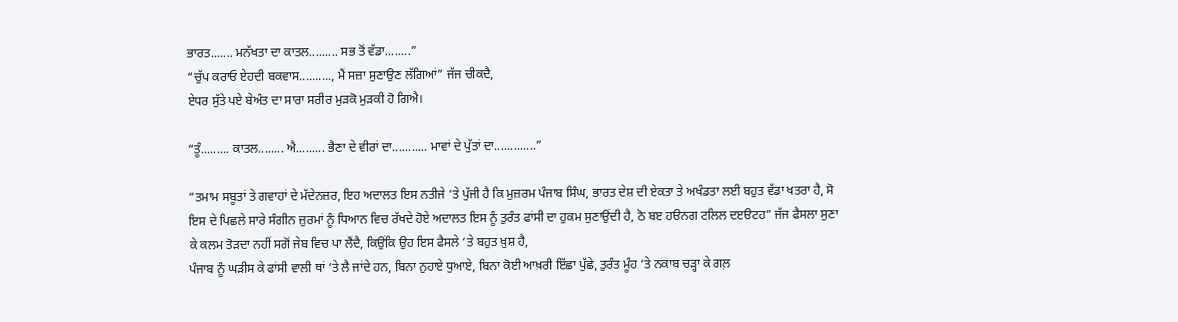ਭਾਰਤ....... ਮਨੱਖਤਾ ਦਾ ਕਾਤਲ......... ਸਭ ਤੋਂ ਵੱਡਾ........”
“ਚੁੱਪ ਕਰਾਓ ਏਹਦੀ ਬਕਵਾਸ.........., ਮੈਂ ਸਜ਼ਾ ਸੁਣਾਉਣ ਲੱਗਿਆਂ” ਜੱਜ ਚੀਕਦੈ,
ਏਧਰ ਸੁੱਤੇ ਪਏ ਬੇਅੰਤ ਦਾ ਸਾਰਾ ਸਰੀਰ ਮੁੜਕੋ ਮੁੜਕੀ ਹੋ ਗਿਐ।

“ਤੂੰ......... ਕਾਤਲ........ ਐ......... ਭੈਣਾ ਦੇ ਵੀਰਾਂ ਦਾ........... ਮਾਵਾਂ ਦੇ ਪੁੱਤਾਂ ਦਾ.............”

“ਤਮਾਮ ਸਬੂਤਾਂ ਤੇ ਗਵਾਹਾਂ ਦੇ ਮੱਦੇਨਜ਼ਰ, ਇਹ ਅਦਾਲਤ ਇਸ ਨਤੀਜੇ ‘ਤੇ ਪੁੱਜੀ ਹੈ ਕਿ ਮੁਜ਼ਰਮ ਪੰਜਾਬ ਸਿੰਘ, ਭਾਰਤ ਦੇਸ਼ ਦੀ ਏਕਤਾ ਤੇ ਅਖੰਡਤਾ ਲਈ ਬਹੁਤ ਵੱਡਾ ਖਤਰਾ ਹੈ, ਸੋ ਇਸ ਦੇ ਪਿਛਲੇ ਸਾਰੇ ਸੰਗੀਨ ਜ਼ੁਰਮਾਂ ਨੂੰ ਧਿਆਨ ਵਿਚ ਰੱਖਦੇ ਹੋਏ ਅਦਾਲਤ ਇਸ ਨੂੰ ਤੁਰੰਤ ਫਾਂਸੀ ਦਾ ਹੁਕਮ ਸੁਣਾਉਂਦੀ ਹੈ, ਠੋ ਬੲ ਹੳਨਗ ਟਲਿਲ ਦੲੳਟਹ” ਜੱਜ ਫੈਸਲਾ ਸੁਣਾ ਕੇ ਕਲਮ ਤੋੜਦਾ ਨਹੀਂ ਸਗੋਂ ਜੇਬ ਵਿਚ ਪਾ ਲੈਂਦੈ, ਕਿਉਂਕਿ ਉਹ ਇਸ ਫੈਸਲੇ ‘ਤੇ ਬਹੁਤ ਖ਼ੁਸ਼ ਹੈ,
ਪੰਜਾਬ ਨੂੰ ਘੜੀਸ ਕੇ ਫਾਂਸੀ ਵਾਲੀ ਥਾਂ ‘ਤੇ ਲੈ ਜਾਂਦੇ ਹਨ, ਬਿਨਾ ਨੁਹਾਏ ਧੁਆਏ, ਬਿਨਾ ਕੋਈ ਆਖ਼ਰੀ ਇੱਛਾ ਪੁੱਛੇ, ਤੁਰੰਤ ਮੂੰਹ ‘ਤੇ ਨਕਾਬ ਚੜ੍ਹਾ ਕੇ ਗਲ਼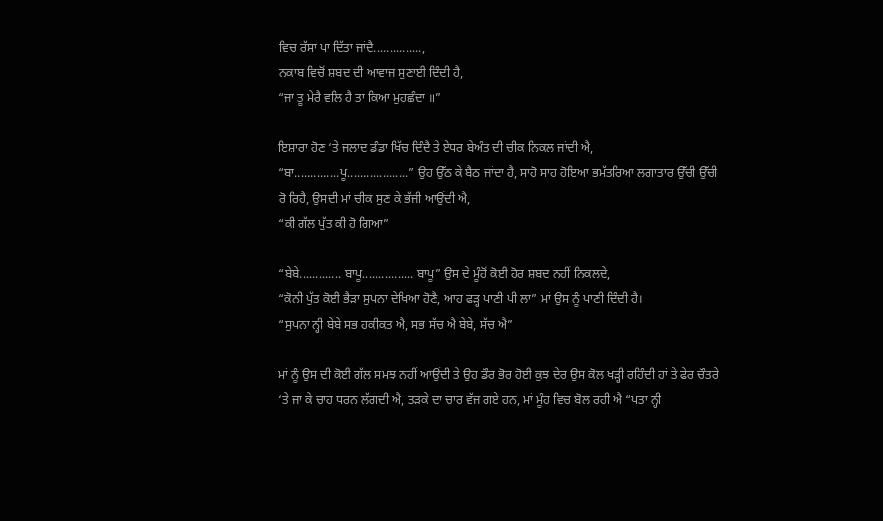ਵਿਚ ਰੱਸਾ ਪਾ ਦਿੱਤਾ ਜਾਂਦੈ...............,
ਨਕਾਬ ਵਿਚੋਂ ਸ਼ਬਦ ਦੀ ਆਵਾਜ ਸੁਣਾਈ ਦਿੰਦੀ ਹੈ,
“ਜਾ ਤੂ ਮੇਰੈ ਵਲਿ ਹੈ ਤਾ ਕਿਆ ਮੁਹਛੰਦਾ ॥”

ਇਸ਼ਾਰਾ ਹੋਣ ‘ਤੇ ਜਲਾਦ ਡੰਡਾ ਖਿੱਚ ਦਿੰਦੈ ਤੇ ਏਧਰ ਬੇਅੰਤ ਦੀ ਚੀਕ ਨਿਕਲ ਜਾਂਦੀ ਐ, “ਬਾ..............ਪੂ...................” ਉਹ ਉੱਠ ਕੇ ਬੈਠ ਜਾਂਦਾ ਹੈ, ਸਾਹੋ ਸਾਹ ਹੋਇਆ ਭਮੱਤਰਿਆ ਲਗਾਤਾਰ ਉੱਚੀ ਉੱਚੀ ਰੋ ਰਿਹੈ, ਉਸਦੀ ਮਾਂ ਚੀਕ ਸੁਣ ਕੇ ਭੱਜੀ ਆਉਂਦੀ ਐ,
“ਕੀ ਗੱਲ ਪੁੱਤ ਕੀ ਹੋ ਗਿਆ”

“ਬੇਬੇ............. ਬਾਪੂ................ ਬਾਪੂ” ਉਸ ਦੇ ਮੂੰਹੋਂ ਕੋਈ ਹੋਰ ਸ਼ਬਦ ਨਹੀਂ ਨਿਕਲਦੇ,
“ਕੋਨੀ ਪੁੱਤ ਕੋਈ ਭੈੜਾ ਸੁਪਨਾ ਦੇਖਿਆ ਹੋਣੈ, ਆਹ ਫੜ੍ਹ ਪਾਣੀ ਪੀ ਲਾ” ਮਾਂ ਉਸ ਨੂੰ ਪਾਣੀ ਦਿੰਦੀ ਹੈ।
“ਸੁਪਨਾ ਨ੍ਹੀ ਬੇਬੇ ਸਭ ਹਕੀਕਤ ਐ, ਸਭ ਸੱਚ ਐ ਬੇਬੇ, ਸੱਚ ਐ”

ਮਾਂ ਨੂੰ ਉਸ ਦੀ ਕੋਈ ਗੱਲ ਸਮਝ ਨਹੀਂ ਆਉਂਦੀ ਤੇ ਉਹ ਡੌਰ ਭੋਰ ਹੋਈ ਕੁਝ ਦੇਰ ਉਸ ਕੋਲ ਖੜ੍ਹੀ ਰਹਿੰਦੀ ਹਾਂ ਤੇ ਫੇਰ ਚੌਤਰੇ ‘ਤੇ ਜਾ ਕੇ ਚਾਹ ਧਰਨ ਲੱਗਦੀ ਐ, ਤੜਕੇ ਦਾ ਚਾਰ ਵੱਜ ਗਏ ਹਨ, ਮਾਂ ਮੂੰਹ ਵਿਚ ਬੋਲ ਰਹੀ ਐ “ਪਤਾ ਨ੍ਹੀ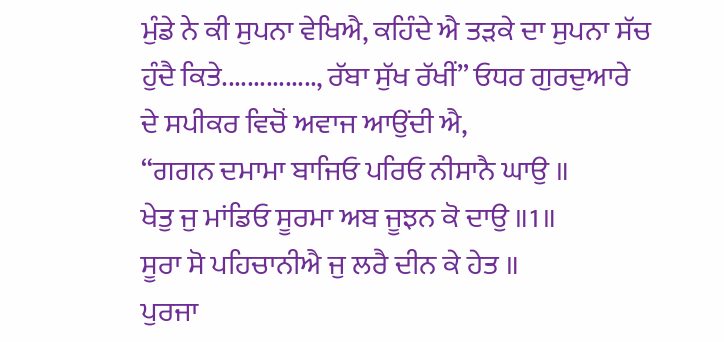ਮੁੰਡੇ ਨੇ ਕੀ ਸੁਪਨਾ ਵੇਖਿਐ, ਕਹਿੰਦੇ ਐ ਤੜਕੇ ਦਾ ਸੁਪਨਾ ਸੱਚ ਹੁੰਦੈ ਕਿਤੇ..............., ਰੱਬਾ ਸੁੱਖ ਰੱਖੀਂ” ਓਧਰ ਗੁਰਦੁਆਰੇ ਦੇ ਸਪੀਕਰ ਵਿਚੋਂ ਅਵਾਜ ਆਉਂਦੀ ਐ,
“ਗਗਨ ਦਮਾਮਾ ਬਾਜਿਓ ਪਰਿਓ ਨੀਸਾਨੈ ਘਾਉ ॥
ਖੇਤੁ ਜੁ ਮਾਂਡਿਓ ਸੂਰਮਾ ਅਬ ਜੂਝਨ ਕੋ ਦਾਉ ॥1॥
ਸੂਰਾ ਸੋ ਪਹਿਚਾਨੀਐ ਜੁ ਲਰੈ ਦੀਨ ਕੇ ਹੇਤ ॥
ਪੁਰਜਾ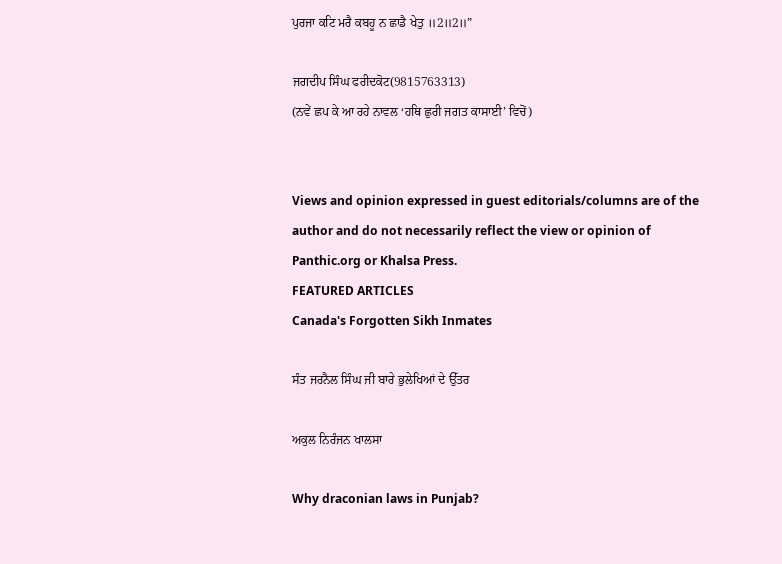ਪੁਰਜਾ ਕਟਿ ਮਰੈ ਕਬਹੂ ਨ ਛਾਡੈ ਖੇਤੁ ॥2॥2॥”

ਜਗਦੀਪ ਸਿੰਘ ਫਰੀਦਕੋਟ(9815763313)
(ਨਵੇਂ ਛਪ ਕੇ ਆ ਰਹੇ ਨਾਵਲ ‘ਹਥਿ ਛੁਰੀ ਜਗਤ ਕਾਸਾਈ’ ਵਿਚੋਂ)


Views and opinion expressed in guest editorials/columns are of the author and do not necessarily reflect the view or opinion of Panthic.org or Khalsa Press.
FEATURED ARTICLES
Canada's Forgotten Sikh Inmates

ਸੰਤ ਜਰਨੈਲ ਸਿੰਘ ਜੀ ਬਾਰੇ ਭੁਲੇਖਿਆਂ ਦੇ ਉੱਤਰ

ਅਕੁਲ ਨਿਰੰਜਨ ਖਾਲਸਾ

Why draconian laws in Punjab?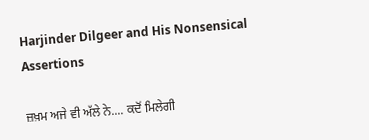Harjinder Dilgeer and His Nonsensical Assertions

ਜ਼ਖ਼ਮ ਅਜੇ ਵੀ ਅੱਲੇ ਨੇ.... ਕਦੋਂ ਮਿਲੇਗੀ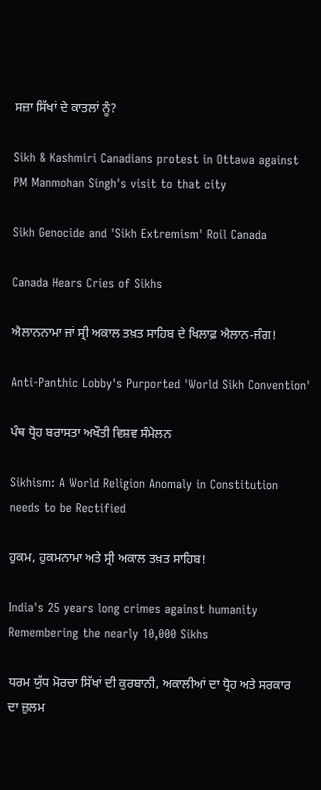ਸਜ਼ਾ ਸਿੱਖਾਂ ਦੇ ਕਾਤਲਾਂ ਨੂੰ?

Sikh & Kashmiri Canadians protest in Ottawa against PM Manmohan Singh's visit to that city

Sikh Genocide and 'Sikh Extremism' Roil Canada

Canada Hears Cries of Sikhs

ਐਲਾਨਨਾਮਾ ਜਾਂ ਸ੍ਰੀ ਅਕਾਲ ਤਖ਼ਤ ਸਾਹਿਬ ਦੇ ਖਿਲਾਫ਼ ਐਲਾਨ-ਜੰਗ!

Anti-Panthic Lobby's Purported 'World Sikh Convention'

ਪੰਥ ਧ੍ਰੋਹ ਬਰਾਸਤਾ ਅਖੌਤੀ ਵਿਸ਼ਵ ਸੰਮੇਲਨ

Sikhism: A World Religion Anomaly in Constitution needs to be Rectified

ਹੁਕਮ, ਹੁਕਮਨਾਮਾ ਅਤੇ ਸ੍ਰੀ ਅਕਾਲ ਤਖ਼ਤ ਸਾਹਿਬ!

India's 25 years long crimes against humanity Remembering the nearly 10,000 Sikhs

ਧਰਮ ਯੁੱਧ ਮੋਰਚਾ ਸਿੱਖਾਂ ਦੀ ਕੁਰਬਾਨੀ, ਅਕਾਲੀਆਂ ਦਾ ਧ੍ਰੋਹ ਅਤੇ ਸਰਕਾਰ ਦਾ ਜ਼ੁਲਮ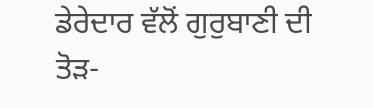ਡੇਰੇਦਾਰ ਵੱਲੋਂ ਗੁਰੁਬਾਣੀ ਦੀ ਤੋੜ-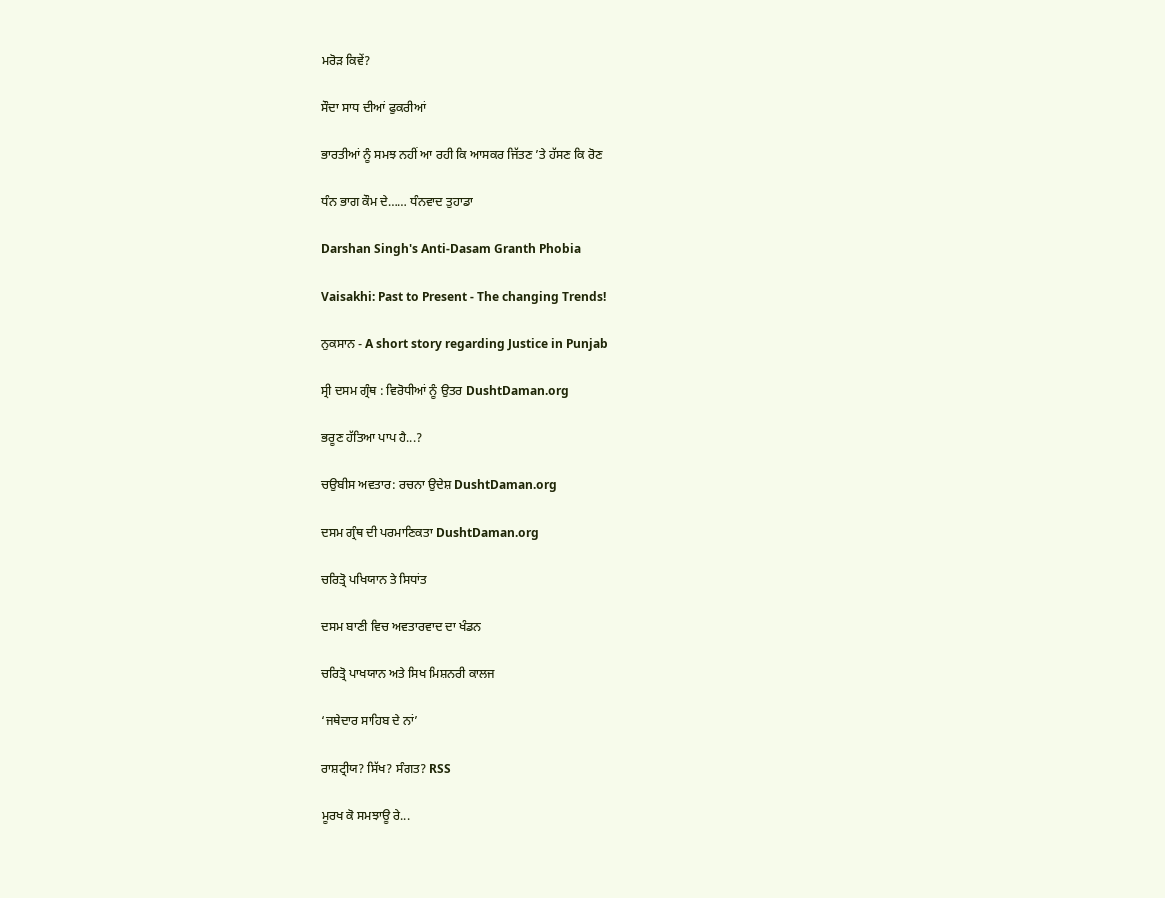ਮਰੋੜ ਕਿਵੇਂ?

ਸੌਦਾ ਸਾਧ ਦੀਆਂ ਫੁਕਰੀਆਂ

ਭਾਰਤੀਆਂ ਨੂੰ ਸਮਝ ਨਹੀਂ ਆ ਰਹੀ ਕਿ ਆਸਕਰ ਜਿੱਤਣ ’ਤੇ ਹੱਸਣ ਕਿ ਰੋਣ

ਧੰਨ ਭਾਗ ਕੌਮ ਦੇ…… ਧੰਨਵਾਦ ਤੁਹਾਡਾ

Darshan Singh's Anti-Dasam Granth Phobia

Vaisakhi: Past to Present - The changing Trends!

ਨੁਕਸਾਨ - A short story regarding Justice in Punjab

ਸ੍ਰੀ ਦਸਮ ਗ੍ਰੰਥ : ਵਿਰੋਧੀਆਂ ਨੂੰ ਉਤਰ DushtDaman.org

ਭਰੂਣ ਹੱਤਿਆ ਪਾਪ ਹੈ...?

ਚਉਬੀਸ ਅਵਤਾਰ: ਰਚਨਾ ਉਦੇਸ਼ DushtDaman.org

ਦਸਮ ਗ੍ਰੰਥ ਦੀ ਪਰਮਾਣਿਕਤਾ DushtDaman.org

ਚਰਿਤ੍ਰੋ ਪਖਿਯਾਨ ਤੇ ਸਿਧਾਂਤ

ਦਸਮ ਬਾਣੀ ਵਿਚ ਅਵਤਾਰਵਾਦ ਦਾ ਖੰਡਨ

ਚਰਿਤ੍ਰੋ ਪਾਖਯਾਨ ਅਤੇ ਸਿਖ ਮਿਸ਼ਨਰੀ ਕਾਲਜ

‘ਜਥੇਦਾਰ ਸਾਹਿਬ ਦੇ ਨਾਂ’

ਰਾਸ਼ਟ੍ਰੀਯ? ਸਿੱਖ? ਸੰਗਤ? RSS

ਮੂਰਖ ਕੋ ਸਮਝਾਊ ਰੇ...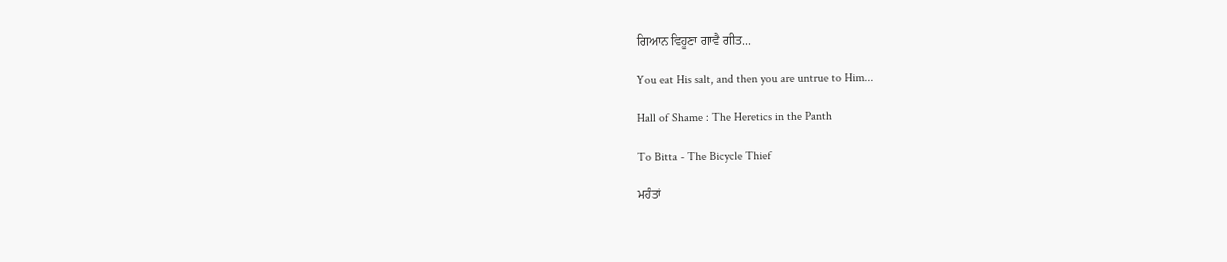ਗਿਆਨ ਵਿਹੂਣਾ ਗਾਵੈ ਗੀਤ...

You eat His salt, and then you are untrue to Him...

Hall of Shame : The Heretics in the Panth

To Bitta - The Bicycle Thief

ਮਹੰਤਾਂ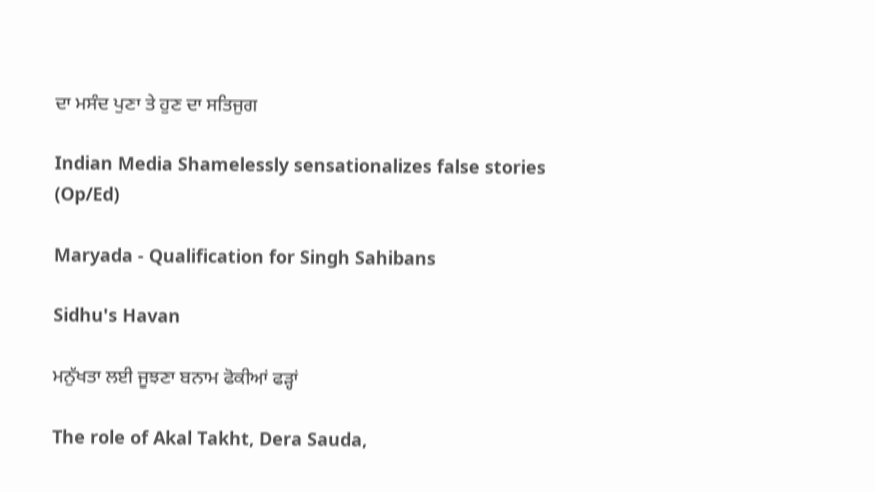ਦਾ ਮਸੰਦ ਪੁਣਾ ਤੇ ਹੁਣ ਦਾ ਸਤਿਜੁਗ

Indian Media Shamelessly sensationalizes false stories (Op/Ed)

Maryada - Qualification for Singh Sahibans

Sidhu's Havan

ਮਨੁੱਖਤਾ ਲਈ ਜੂਝਣਾ ਬਨਾਮ ਫੋਕੀਆਂ ਫੜ੍ਹਾਂ

The role of Akal Takht, Dera Sauda,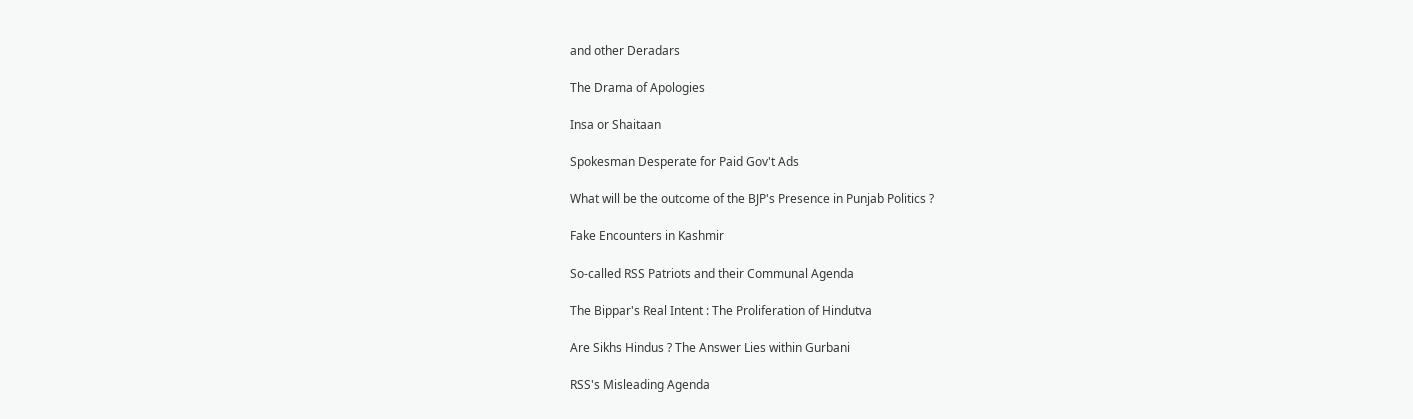and other Deradars

The Drama of Apologies

Insa or Shaitaan

Spokesman Desperate for Paid Gov't Ads

What will be the outcome of the BJP's Presence in Punjab Politics ?

Fake Encounters in Kashmir

So-called RSS Patriots and their Communal Agenda

The Bippar's Real Intent : The Proliferation of Hindutva

Are Sikhs Hindus ? The Answer Lies within Gurbani

RSS's Misleading Agenda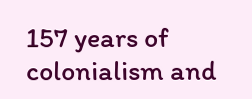157 years of colonialism and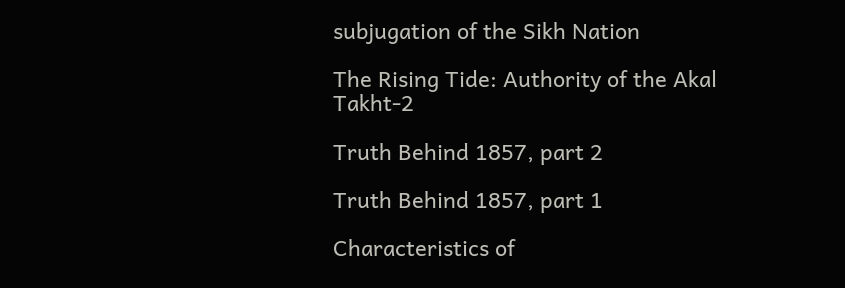subjugation of the Sikh Nation

The Rising Tide: Authority of the Akal Takht-2

Truth Behind 1857, part 2

Truth Behind 1857, part 1

Characteristics of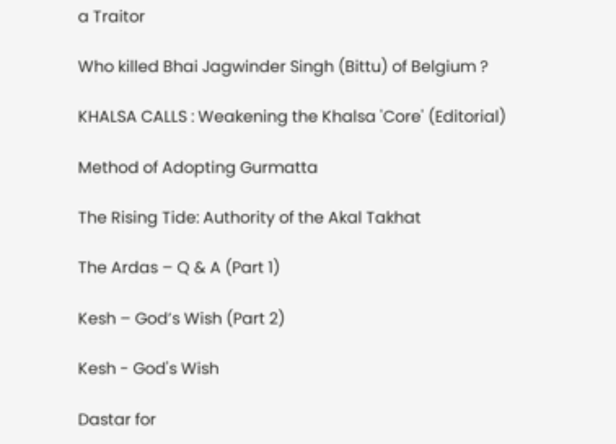a Traitor

Who killed Bhai Jagwinder Singh (Bittu) of Belgium ?

KHALSA CALLS : Weakening the Khalsa 'Core' (Editorial)

Method of Adopting Gurmatta

The Rising Tide: Authority of the Akal Takhat

The Ardas – Q & A (Part 1)

Kesh – God’s Wish (Part 2)

Kesh - God's Wish

Dastar for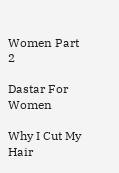Women Part 2

Dastar For Women

Why I Cut My Hair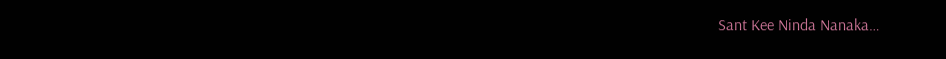Sant Kee Ninda Nanaka…